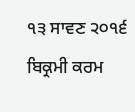੧੩ ਸਾਵਣ ੨੦੧੬ ਬਿਕ੍ਰਮੀ ਕਰਮ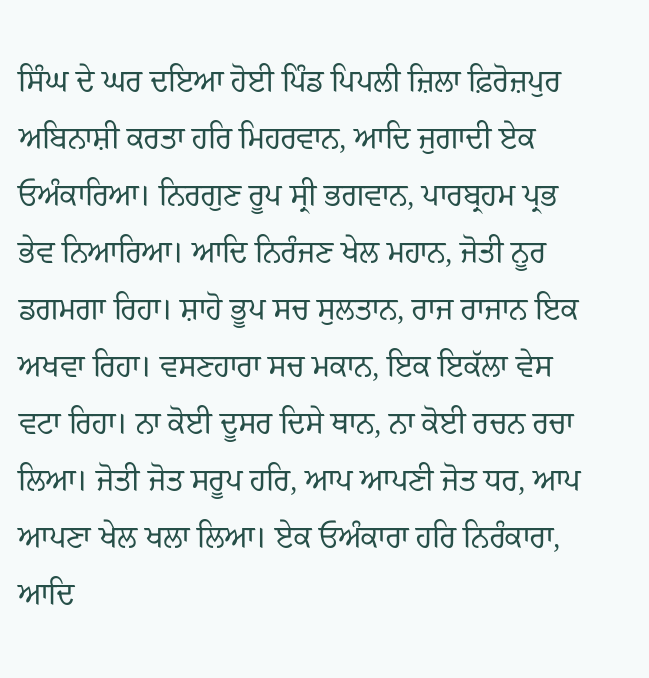ਸਿੰਘ ਦੇ ਘਰ ਦਇਆ ਹੋਈ ਪਿੰਡ ਪਿਪਲੀ ਜ਼ਿਲਾ ਫ਼ਿਰੋਜ਼ਪੁਰ
ਅਬਿਨਾਸ਼ੀ ਕਰਤਾ ਹਰਿ ਮਿਹਰਵਾਨ, ਆਦਿ ਜੁਗਾਦੀ ਏਕ ਓਅੰਕਾਰਿਆ। ਨਿਰਗੁਣ ਰੂਪ ਸ੍ਰੀ ਭਗਵਾਨ, ਪਾਰਬ੍ਰਹਮ ਪ੍ਰਭ ਭੇਵ ਨਿਆਰਿਆ। ਆਦਿ ਨਿਰੰਜਣ ਖੇਲ ਮਹਾਨ, ਜੋਤੀ ਨੂਰ ਡਗਮਗਾ ਰਿਹਾ। ਸ਼ਾਹੋ ਭੂਪ ਸਚ ਸੁਲਤਾਨ, ਰਾਜ ਰਾਜਾਨ ਇਕ ਅਖਵਾ ਰਿਹਾ। ਵਸਣਹਾਰਾ ਸਚ ਮਕਾਨ, ਇਕ ਇਕੱਲਾ ਵੇਸ ਵਟਾ ਰਿਹਾ। ਨਾ ਕੋਈ ਦੂਸਰ ਦਿਸੇ ਥਾਨ, ਨਾ ਕੋਈ ਰਚਨ ਰਚਾ ਲਿਆ। ਜੋਤੀ ਜੋਤ ਸਰੂਪ ਹਰਿ, ਆਪ ਆਪਣੀ ਜੋਤ ਧਰ, ਆਪ ਆਪਣਾ ਖੇਲ ਖਲਾ ਲਿਆ। ਏਕ ਓਅੰਕਾਰਾ ਹਰਿ ਨਿਰੰਕਾਰਾ, ਆਦਿ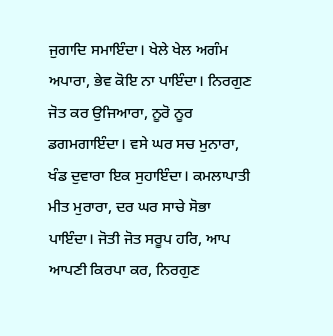ਜੁਗਾਦਿ ਸਮਾਇੰਦਾ। ਖੇਲੇ ਖੇਲ ਅਗੰਮ ਅਪਾਰਾ, ਭੇਵ ਕੋਇ ਨਾ ਪਾਇੰਦਾ। ਨਿਰਗੁਣ ਜੋਤ ਕਰ ਉਜਿਆਰਾ, ਨੂਰੋ ਨੂਰ ਡਗਮਗਾਇੰਦਾ। ਵਸੇ ਘਰ ਸਚ ਮੁਨਾਰਾ, ਖੰਡ ਦੁਵਾਰਾ ਇਕ ਸੁਹਾਇੰਦਾ। ਕਮਲਾਪਾਤੀ ਮੀਤ ਮੁਰਾਰਾ, ਦਰ ਘਰ ਸਾਚੇ ਸੋਭਾ ਪਾਇੰਦਾ। ਜੋਤੀ ਜੋਤ ਸਰੂਪ ਹਰਿ, ਆਪ ਆਪਣੀ ਕਿਰਪਾ ਕਰ, ਨਿਰਗੁਣ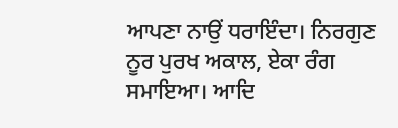ਆਪਣਾ ਨਾਉਂ ਧਰਾਇੰਦਾ। ਨਿਰਗੁਣ ਨੂਰ ਪੁਰਖ ਅਕਾਲ, ਏਕਾ ਰੰਗ ਸਮਾਇਆ। ਆਦਿ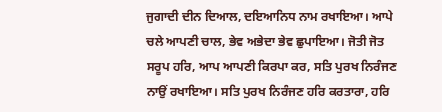ਜੁਗਾਦੀ ਦੀਨ ਦਿਆਲ, ਦਇਆਨਿਧ ਨਾਮ ਰਖਾਇਆ। ਆਪੇ ਚਲੇ ਆਪਣੀ ਚਾਲ, ਭੇਵ ਅਭੇਦਾ ਭੇਵ ਛੁਪਾਇਆ। ਜੋਤੀ ਜੋਤ ਸਰੂਪ ਹਰਿ, ਆਪ ਆਪਣੀ ਕਿਰਪਾ ਕਰ, ਸਤਿ ਪੁਰਖ ਨਿਰੰਜਣ ਨਾਉਂ ਰਖਾਇਆ। ਸਤਿ ਪੁਰਖ ਨਿਰੰਜਣ ਹਰਿ ਕਰਤਾਰਾ, ਹਰਿ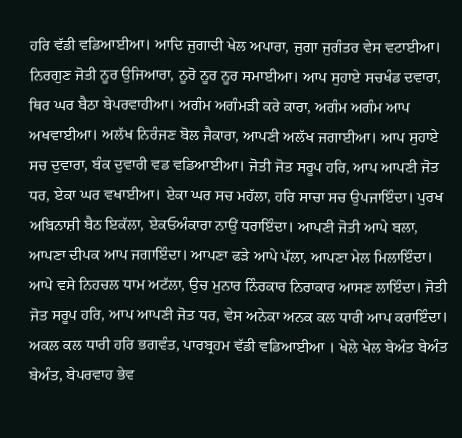ਹਰਿ ਵੱਡੀ ਵਡਿਆਈਆ। ਆਦਿ ਜੁਗਾਦੀ ਖੇਲ ਅਪਾਰਾ, ਜੁਗਾ ਜੁਗੰਤਰ ਵੇਸ ਵਟਾਈਆ। ਨਿਰਗੁਣ ਜੋਤੀ ਨੂਰ ਉਜਿਆਰਾ, ਨੂਰੋ ਨੂਰ ਨੂਰ ਸਮਾਈਆ। ਆਪ ਸੁਹਾਏ ਸਚਖੰਡ ਦਵਾਰਾ, ਥਿਰ ਘਰ ਬੈਠਾ ਬੇਪਰਵਾਹੀਆ। ਅਗੰਮ ਅਗੰਮੜੀ ਕਰੇ ਕਾਰਾ, ਅਗੰਮ ਅਗੰਮ ਆਪ ਅਖਵਾਈਆ। ਅਲੱਖ ਨਿਰੰਜਣ ਬੋਲ ਜੈਕਾਰਾ, ਆਪਣੀ ਅਲੱਖ ਜਗਾਈਆ। ਆਪ ਸੁਹਾਏ ਸਚ ਦੁਵਾਰਾ, ਬੰਕ ਦੁਵਾਰੀ ਵਡ ਵਡਿਆਈਆ। ਜੋਤੀ ਜੋਤ ਸਰੂਪ ਹਰਿ, ਆਪ ਆਪਣੀ ਜੋਤ ਧਰ, ਏਕਾ ਘਰ ਵਖਾਈਆ। ਏਕਾ ਘਰ ਸਚ ਮਹੱਲਾ, ਹਰਿ ਸਾਚਾ ਸਚ ਉਪਜਾਇੰਦਾ। ਪੁਰਖ ਅਬਿਨਾਸ਼ੀ ਬੈਠ ਇਕੱਲਾ, ਏਕਓਅੰਕਾਰਾ ਨਾਉਂ ਧਰਾਇੰਦਾ। ਆਪਣੀ ਜੋਤੀ ਆਪੇ ਬਲਾ, ਆਪਣਾ ਦੀਪਕ ਆਪ ਜਗਾਇੰਦਾ। ਆਪਣਾ ਫੜੇ ਆਪੇ ਪੱਲਾ, ਆਪਣਾ ਮੇਲ ਮਿਲਾਇੰਦਾ। ਆਪੇ ਵਸੇ ਨਿਹਚਲ ਧਾਮ ਅਟੱਲਾ, ਉਚ ਮੁਨਾਰ ਨਿੰਰਕਾਰ ਨਿਰਾਕਾਰ ਆਸਣ ਲਾਇੰਦਾ। ਜੋਤੀ ਜੋਤ ਸਰੂਪ ਹਰਿ, ਆਪ ਆਪਣੀ ਜੋਤ ਧਰ, ਵੇਸ ਅਨੇਕਾ ਅਨਕ ਕਲ ਧਾਰੀ ਆਪ ਕਰਾਇੰਦਾ। ਅਕਲ ਕਲ ਧਾਰੀ ਹਰਿ ਭਗਵੰਤ, ਪਾਰਬ੍ਰਹਮ ਵੱਡੀ ਵਡਿਆਈਆ । ਖੇਲੇ ਖੇਲ ਬੇਅੰਤ ਬੇਅੰਤ ਬੇਅੰਤ, ਬੇਪਰਵਾਹ ਭੇਵ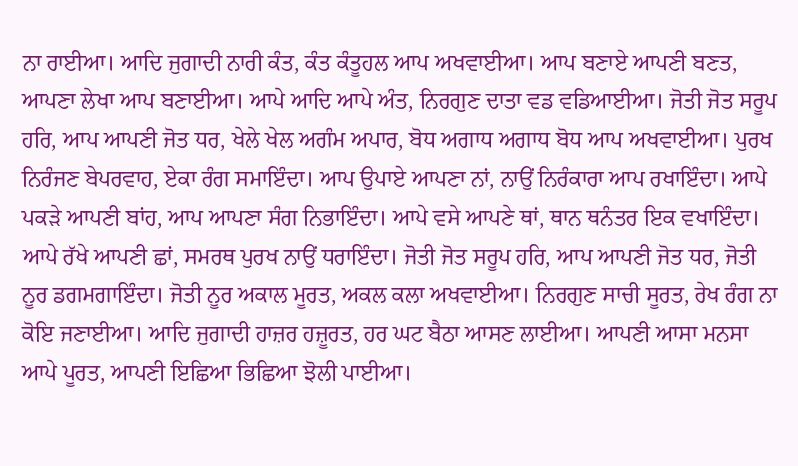ਨਾ ਰਾਈਆ। ਆਦਿ ਜੁਗਾਦੀ ਨਾਰੀ ਕੰਤ, ਕੰਤ ਕੰਤੂਹਲ ਆਪ ਅਖਵਾਈਆ। ਆਪ ਬਣਾਏ ਆਪਣੀ ਬਣਤ, ਆਪਣਾ ਲੇਖਾ ਆਪ ਬਣਾਈਆ। ਆਪੇ ਆਦਿ ਆਪੇ ਅੰਤ, ਨਿਰਗੁਣ ਦਾਤਾ ਵਡ ਵਡਿਆਈਆ। ਜੋਤੀ ਜੋਤ ਸਰੂਪ ਹਰਿ, ਆਪ ਆਪਣੀ ਜੋਤ ਧਰ, ਖੇਲੇ ਖੇਲ ਅਗੰਮ ਅਪਾਰ, ਬੋਧ ਅਗਾਧ ਅਗਾਧ ਬੋਧ ਆਪ ਅਖਵਾਈਆ। ਪੁਰਖ ਨਿਰੰਜਣ ਬੇਪਰਵਾਹ, ਏਕਾ ਰੰਗ ਸਮਾਇੰਦਾ। ਆਪ ਉਪਾਏ ਆਪਣਾ ਨਾਂ, ਨਾਉਂ ਨਿਰੰਕਾਰਾ ਆਪ ਰਖਾਇੰਦਾ। ਆਪੇ ਪਕੜੇ ਆਪਣੀ ਬਾਂਹ, ਆਪ ਆਪਣਾ ਸੰਗ ਨਿਭਾਇੰਦਾ। ਆਪੇ ਵਸੇ ਆਪਣੇ ਥਾਂ, ਥਾਨ ਥਨੰਤਰ ਇਕ ਵਖਾਇੰਦਾ। ਆਪੇ ਰੱਖੇ ਆਪਣੀ ਛਾਂ, ਸਮਰਥ ਪੁਰਖ ਨਾਉਂ ਧਰਾਇੰਦਾ। ਜੋਤੀ ਜੋਤ ਸਰੂਪ ਹਰਿ, ਆਪ ਆਪਣੀ ਜੋਤ ਧਰ, ਜੋਤੀ ਨੂਰ ਡਗਮਗਾਇੰਦਾ। ਜੋਤੀ ਨੂਰ ਅਕਾਲ ਮੂਰਤ, ਅਕਲ ਕਲਾ ਅਖਵਾਈਆ। ਨਿਰਗੁਣ ਸਾਚੀ ਸੂਰਤ, ਰੇਖ ਰੰਗ ਨਾ ਕੋਇ ਜਣਾਈਆ। ਆਦਿ ਜੁਗਾਦੀ ਹਾਜ਼ਰ ਹਜ਼ੂਰਤ, ਹਰ ਘਟ ਬੈਠਾ ਆਸਣ ਲਾਈਆ। ਆਪਣੀ ਆਸਾ ਮਨਸਾ ਆਪੇ ਪੂਰਤ, ਆਪਣੀ ਇਛਿਆ ਭਿਛਿਆ ਝੋਲੀ ਪਾਈਆ।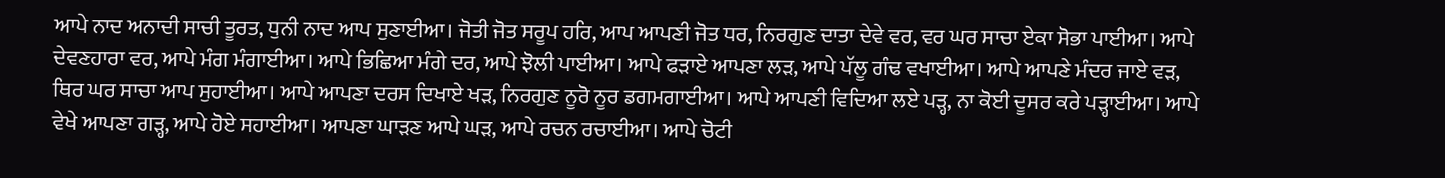ਆਪੇ ਨਾਦ ਅਨਾਦੀ ਸਾਚੀ ਤੂਰਤ, ਧੁਨੀ ਨਾਦ ਆਪ ਸੁਣਾਈਆ। ਜੋਤੀ ਜੋਤ ਸਰੂਪ ਹਰਿ, ਆਪ ਆਪਣੀ ਜੋਤ ਧਰ, ਨਿਰਗੁਣ ਦਾਤਾ ਦੇਵੇ ਵਰ, ਵਰ ਘਰ ਸਾਚਾ ਏਕਾ ਸੋਭਾ ਪਾਈਆ। ਆਪੇ ਦੇਵਣਹਾਰਾ ਵਰ, ਆਪੇ ਮੰਗ ਮੰਗਾਈਆ। ਆਪੇ ਭਿਛਿਆ ਮੰਗੇ ਦਰ, ਆਪੇ ਝੋਲੀ ਪਾਈਆ। ਆਪੇ ਫੜਾਏ ਆਪਣਾ ਲੜ, ਆਪੇ ਪੱਲੂ ਗੰਢ ਵਖਾਈਆ। ਆਪੇ ਆਪਣੇ ਮੰਦਰ ਜਾਏ ਵੜ, ਥਿਰ ਘਰ ਸਾਚਾ ਆਪ ਸੁਹਾਈਆ। ਆਪੇ ਆਪਣਾ ਦਰਸ ਦਿਖਾਏ ਖੜ, ਨਿਰਗੁਣ ਨੂਰੋ ਨੂਰ ਡਗਮਗਾਈਆ। ਆਪੇ ਆਪਣੀ ਵਿਦਿਆ ਲਏ ਪੜ੍ਹ, ਨਾ ਕੋਈ ਦੂਸਰ ਕਰੇ ਪੜ੍ਹਾਈਆ। ਆਪੇ ਵੇਖੇ ਆਪਣਾ ਗੜ੍ਹ, ਆਪੇ ਹੋਏ ਸਹਾਈਆ। ਆਪਣਾ ਘਾੜਣ ਆਪੇ ਘੜ, ਆਪੇ ਰਚਨ ਰਚਾਈਆ। ਆਪੇ ਚੋਟੀ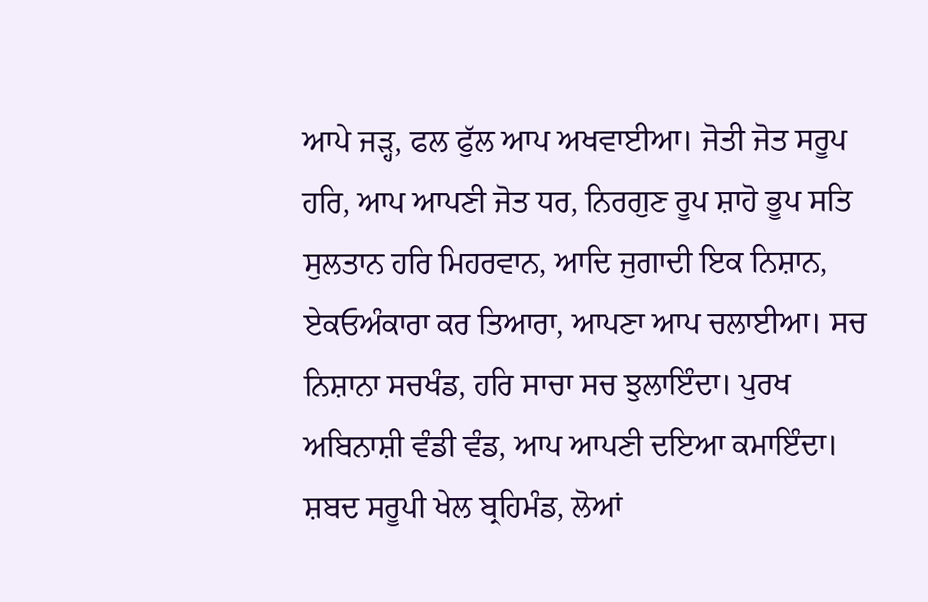ਆਪੇ ਜੜ੍ਹ, ਫਲ ਫੁੱਲ ਆਪ ਅਖਵਾਈਆ। ਜੋਤੀ ਜੋਤ ਸਰੂਪ ਹਰਿ, ਆਪ ਆਪਣੀ ਜੋਤ ਧਰ, ਨਿਰਗੁਣ ਰੂਪ ਸ਼ਾਹੋ ਭੂਪ ਸਤਿ ਸੁਲਤਾਨ ਹਰਿ ਮਿਹਰਵਾਨ, ਆਦਿ ਜੁਗਾਦੀ ਇਕ ਨਿਸ਼ਾਨ, ਏਕਓਅੰਕਾਰਾ ਕਰ ਤਿਆਰਾ, ਆਪਣਾ ਆਪ ਚਲਾਈਆ। ਸਚ ਨਿਸ਼ਾਨਾ ਸਚਖੰਡ, ਹਰਿ ਸਾਚਾ ਸਚ ਝੁਲਾਇੰਦਾ। ਪੁਰਖ ਅਬਿਨਾਸ਼ੀ ਵੰਡੀ ਵੰਡ, ਆਪ ਆਪਣੀ ਦਇਆ ਕਮਾਇੰਦਾ। ਸ਼ਬਦ ਸਰੂਪੀ ਖੇਲ ਬ੍ਰਹਿਮੰਡ, ਲੋਆਂ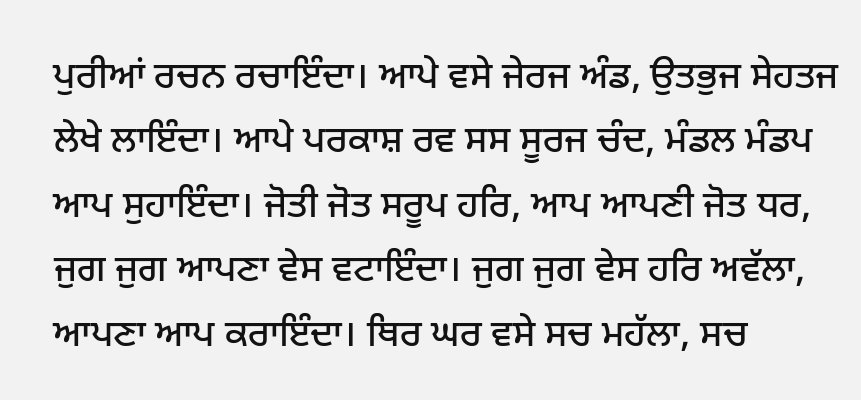ਪੁਰੀਆਂ ਰਚਨ ਰਚਾਇੰਦਾ। ਆਪੇ ਵਸੇ ਜੇਰਜ ਅੰਡ, ਉਤਭੁਜ ਸੇਹਤਜ ਲੇਖੇ ਲਾਇੰਦਾ। ਆਪੇ ਪਰਕਾਸ਼ ਰਵ ਸਸ ਸੂਰਜ ਚੰਦ, ਮੰਡਲ ਮੰਡਪ ਆਪ ਸੁਹਾਇੰਦਾ। ਜੋਤੀ ਜੋਤ ਸਰੂਪ ਹਰਿ, ਆਪ ਆਪਣੀ ਜੋਤ ਧਰ, ਜੁਗ ਜੁਗ ਆਪਣਾ ਵੇਸ ਵਟਾਇੰਦਾ। ਜੁਗ ਜੁਗ ਵੇਸ ਹਰਿ ਅਵੱਲਾ, ਆਪਣਾ ਆਪ ਕਰਾਇੰਦਾ। ਥਿਰ ਘਰ ਵਸੇ ਸਚ ਮਹੱਲਾ, ਸਚ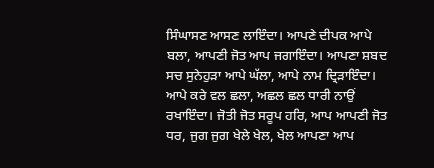ਸਿੰਘਾਸਣ ਆਸਣ ਲਾਇੰਦਾ। ਆਪਣੇ ਦੀਪਕ ਆਪੇ ਬਲਾ, ਆਪਣੀ ਜੋਤ ਆਪ ਜਗਾਇੰਦਾ। ਆਪਣਾ ਸ਼ਬਦ ਸਚ ਸੁਨੇਹੁੜਾ ਆਪੇ ਘੱਲਾ, ਆਪੇ ਨਾਮ ਦ੍ਰਿੜਾਇੰਦਾ। ਆਪੇ ਕਰੇ ਵਲ ਛਲਾ, ਅਛਲ ਛਲ ਧਾਰੀ ਨਾਉਂ ਰਖਾਇੰਦਾ। ਜੋਤੀ ਜੋਤ ਸਰੂਪ ਹਰਿ, ਆਪ ਆਪਣੀ ਜੋਤ ਧਰ, ਜੁਗ ਜੁਗ ਖੇਲੇ ਖੇਲ, ਖੇਲ ਆਪਣਾ ਆਪ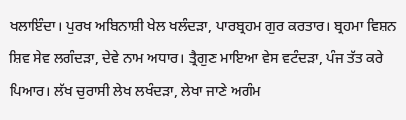ਖਲਾਇੰਦਾ। ਪੁਰਖ ਅਬਿਨਾਸ਼ੀ ਖੇਲ ਖਲੰਦੜਾ, ਪਾਰਬ੍ਰਹਮ ਗੁਰ ਕਰਤਾਰ। ਬ੍ਰਹਮਾ ਵਿਸ਼ਨ ਸ਼ਿਵ ਸੇਵ ਲਗੰਦੜਾ, ਦੇਵੇ ਨਾਮ ਅਧਾਰ। ਤ੍ਰੈਗੁਣ ਮਾਇਆ ਵੇਸ ਵਟੰਦੜਾ, ਪੰਜ ਤੱਤ ਕਰੇ ਪਿਆਰ। ਲੱਖ ਚੁਰਾਸੀ ਲੇਖ ਲਖੰਦੜਾ, ਲੇਖਾ ਜਾਣੇ ਅਗੰਮ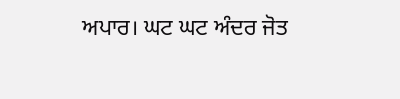ਅਪਾਰ। ਘਟ ਘਟ ਅੰਦਰ ਜੋਤ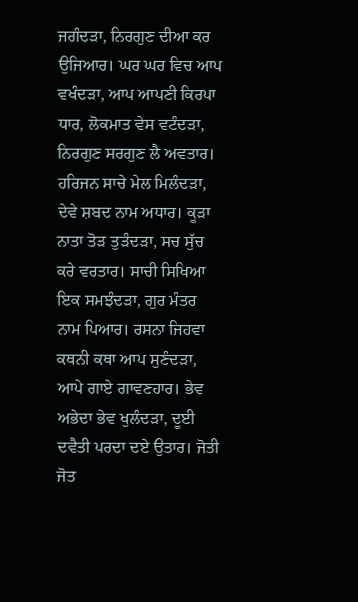ਜਗੰਦੜਾ, ਨਿਰਗੁਣ ਦੀਆ ਕਰ ਉਜਿਆਰ। ਘਰ ਘਰ ਵਿਚ ਆਪ ਵਖੰਦੜਾ, ਆਪ ਆਪਣੀ ਕਿਰਪਾ ਧਾਰ, ਲੋਕਮਾਤ ਵੇਸ ਵਟੰਦੜਾ, ਨਿਰਗੁਣ ਸਰਗੁਣ ਲੈ ਅਵਤਾਰ। ਹਰਿਜਨ ਸਾਚੇ ਮੇਲ ਮਿਲੰਦੜਾ, ਦੇਵੇ ਸ਼ਬਦ ਨਾਮ ਅਧਾਰ। ਕੂੜਾ ਨਾਤਾ ਤੋੜ ਤੁੜੰਦੜਾ, ਸਚ ਸੁੱਚ ਕਰੇ ਵਰਤਾਰ। ਸਾਚੀ ਸਿਖਿਆ ਇਕ ਸਮਝੰਦੜਾ, ਗੁਰ ਮੰਤਰ ਨਾਮ ਪਿਆਰ। ਰਸਨਾ ਜਿਹਵਾ ਕਥਨੀ ਕਥਾ ਆਪ ਸੁਣੰਦੜਾ, ਆਪੇ ਗਾਏ ਗਾਵਣਹਾਰ। ਭੇਵ ਅਭੇਦਾ ਭੇਵ ਖੁਲੰਦੜਾ, ਦੂਈ ਦਵੈਤੀ ਪਰਦਾ ਦਏ ਉਤਾਰ। ਜੋਤੀ ਜੋਤ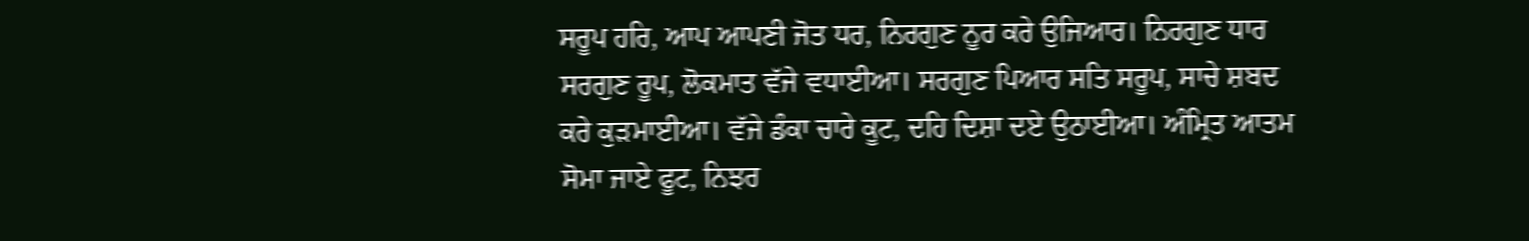ਸਰੂਪ ਹਰਿ, ਆਪ ਆਪਣੀ ਜੋਤ ਧਰ, ਨਿਰਗੁਣ ਨੂਰ ਕਰੇ ਉਜਿਆਰ। ਨਿਰਗੁਣ ਧਾਰ ਸਰਗੁਣ ਰੂਪ, ਲੋਕਮਾਤ ਵੱਜੇ ਵਧਾਈਆ। ਸਰਗੁਣ ਪਿਆਰ ਸਤਿ ਸਰੂਪ, ਸਾਚੇ ਸ਼ਬਦ ਕਰੇ ਕੁੜਮਾਈਆ। ਵੱਜੇ ਡੰਕਾ ਚਾਰੇ ਕੂਟ, ਦਹਿ ਦਿਸ਼ਾ ਦਏ ਉਠਾਈਆ। ਅੰਮ੍ਰਿਤ ਆਤਮ ਸੋਮਾ ਜਾਏ ਫੂਟ, ਨਿਝਰ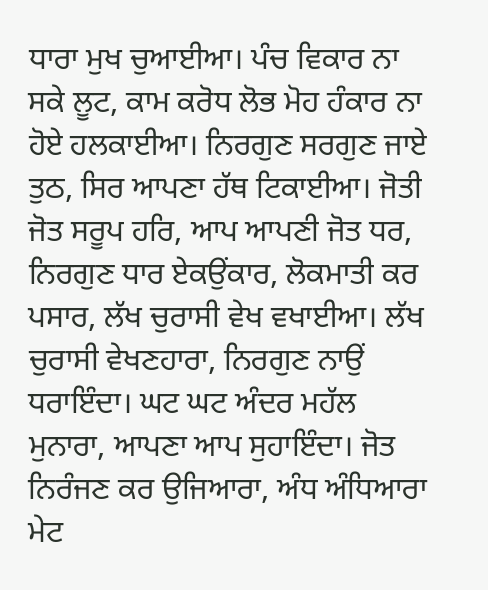ਧਾਰਾ ਮੁਖ ਚੁਆਈਆ। ਪੰਚ ਵਿਕਾਰ ਨਾ ਸਕੇ ਲੂਟ, ਕਾਮ ਕਰੋਧ ਲੋਭ ਮੋਹ ਹੰਕਾਰ ਨਾ ਹੋਏ ਹਲਕਾਈਆ। ਨਿਰਗੁਣ ਸਰਗੁਣ ਜਾਏ ਤੁਠ, ਸਿਰ ਆਪਣਾ ਹੱਥ ਟਿਕਾਈਆ। ਜੋਤੀ ਜੋਤ ਸਰੂਪ ਹਰਿ, ਆਪ ਆਪਣੀ ਜੋਤ ਧਰ, ਨਿਰਗੁਣ ਧਾਰ ਏਕਉਂਕਾਰ, ਲੋਕਮਾਤੀ ਕਰ ਪਸਾਰ, ਲੱਖ ਚੁਰਾਸੀ ਵੇਖ ਵਖਾਈਆ। ਲੱਖ ਚੁਰਾਸੀ ਵੇਖਣਹਾਰਾ, ਨਿਰਗੁਣ ਨਾਉਂ ਧਰਾਇੰਦਾ। ਘਟ ਘਟ ਅੰਦਰ ਮਹੱਲ ਮੁਨਾਰਾ, ਆਪਣਾ ਆਪ ਸੁਹਾਇੰਦਾ। ਜੋਤ ਨਿਰੰਜਣ ਕਰ ਉਜਿਆਰਾ, ਅੰਧ ਅੰਧਿਆਰਾ ਮੇਟ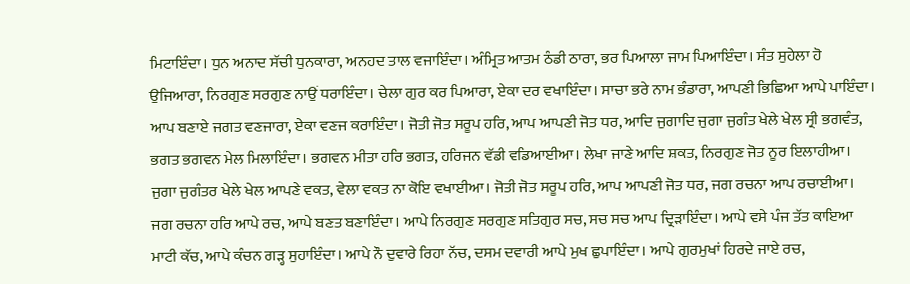ਮਿਟਾਇੰਦਾ। ਧੁਨ ਅਨਾਦ ਸੱਚੀ ਧੁਨਕਾਰਾ, ਅਨਹਦ ਤਾਲ ਵਜਾਇੰਦਾ। ਅੰਮ੍ਰਿਤ ਆਤਮ ਠੰਡੀ ਠਾਰਾ, ਭਰ ਪਿਆਲਾ ਜਾਮ ਪਿਆਇੰਦਾ। ਸੰਤ ਸੁਹੇਲਾ ਹੋ ਉਜਿਆਰਾ, ਨਿਰਗੁਣ ਸਰਗੁਣ ਨਾਉਂ ਧਰਾਇੰਦਾ। ਚੇਲਾ ਗੁਰ ਕਰ ਪਿਆਰਾ, ਏਕਾ ਦਰ ਵਖਾਇੰਦਾ। ਸਾਚਾ ਭਰੇ ਨਾਮ ਭੰਡਾਰਾ, ਆਪਣੀ ਭਿਛਿਆ ਆਪੇ ਪਾਇੰਦਾ। ਆਪ ਬਣਾਏ ਜਗਤ ਵਣਜਾਰਾ, ਏਕਾ ਵਣਜ ਕਰਾਇੰਦਾ। ਜੋਤੀ ਜੋਤ ਸਰੂਪ ਹਰਿ, ਆਪ ਆਪਣੀ ਜੋਤ ਧਰ, ਆਦਿ ਜੁਗਾਦਿ ਜੁਗਾ ਜੁਗੰਤ ਖੇਲੇ ਖੇਲ ਸ੍ਰੀ ਭਗਵੰਤ, ਭਗਤ ਭਗਵਨ ਮੇਲ ਮਿਲਾਇੰਦਾ। ਭਗਵਨ ਮੀਤਾ ਹਰਿ ਭਗਤ, ਹਰਿਜਨ ਵੱਡੀ ਵਡਿਆਈਆ। ਲੇਖਾ ਜਾਣੇ ਆਦਿ ਸ਼ਕਤ, ਨਿਰਗੁਣ ਜੋਤ ਨੂਰ ਇਲਾਹੀਆ। ਜੁਗਾ ਜੁਗੰਤਰ ਖੇਲੇ ਖੇਲ ਆਪਣੇ ਵਕਤ, ਵੇਲਾ ਵਕਤ ਨਾ ਕੋਇ ਵਖਾਈਆ। ਜੋਤੀ ਜੋਤ ਸਰੂਪ ਹਰਿ, ਆਪ ਆਪਣੀ ਜੋਤ ਧਰ, ਜਗ ਰਚਨਾ ਆਪ ਰਚਾਈਆ। ਜਗ ਰਚਨਾ ਹਰਿ ਆਪੇ ਰਚ, ਆਪੇ ਬਣਤ ਬਣਾਇੰਦਾ। ਆਪੇ ਨਿਰਗੁਣ ਸਰਗੁਣ ਸਤਿਗੁਰ ਸਚ, ਸਚ ਸਚ ਆਪ ਦ੍ਰਿੜਾਇੰਦਾ। ਆਪੇ ਵਸੇ ਪੰਜ ਤੱਤ ਕਾਇਆ ਮਾਟੀ ਕੱਚ, ਆਪੇ ਕੰਚਨ ਗੜ੍ਹ ਸੁਹਾਇੰਦਾ। ਆਪੇ ਨੌ ਦੁਵਾਰੇ ਰਿਹਾ ਨੱਚ, ਦਸਮ ਦਵਾਰੀ ਆਪੇ ਮੁਖ ਛੁਪਾਇੰਦਾ। ਆਪੇ ਗੁਰਮੁਖਾਂ ਹਿਰਦੇ ਜਾਏ ਰਚ,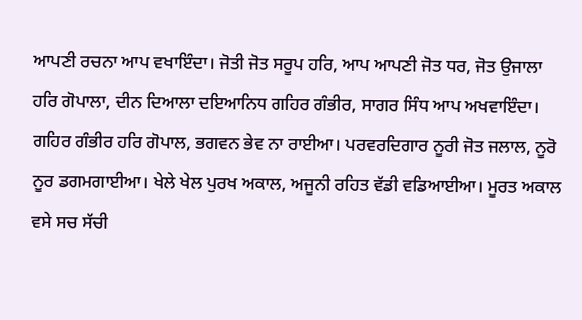ਆਪਣੀ ਰਚਨਾ ਆਪ ਵਖਾਇੰਦਾ। ਜੋਤੀ ਜੋਤ ਸਰੂਪ ਹਰਿ, ਆਪ ਆਪਣੀ ਜੋਤ ਧਰ, ਜੋਤ ਉਜਾਲਾ ਹਰਿ ਗੋਪਾਲਾ, ਦੀਨ ਦਿਆਲਾ ਦਇਆਨਿਧ ਗਹਿਰ ਗੰਭੀਰ, ਸਾਗਰ ਸਿੰਧ ਆਪ ਅਖਵਾਇੰਦਾ। ਗਹਿਰ ਗੰਭੀਰ ਹਰਿ ਗੋਪਾਲ, ਭਗਵਨ ਭੇਵ ਨਾ ਰਾਈਆ। ਪਰਵਰਦਿਗਾਰ ਨੂਰੀ ਜੋਤ ਜਲਾਲ, ਨੂਰੋ ਨੂਰ ਡਗਮਗਾਈਆ। ਖੇਲੇ ਖੇਲ ਪੁਰਖ ਅਕਾਲ, ਅਜੂਨੀ ਰਹਿਤ ਵੱਡੀ ਵਡਿਆਈਆ। ਮੂਰਤ ਅਕਾਲ ਵਸੇ ਸਚ ਸੱਚੀ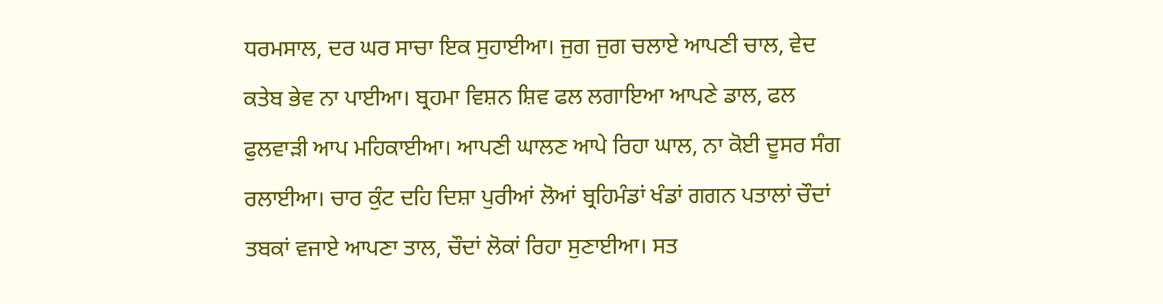ਧਰਮਸਾਲ, ਦਰ ਘਰ ਸਾਚਾ ਇਕ ਸੁਹਾਈਆ। ਜੁਗ ਜੁਗ ਚਲਾਏ ਆਪਣੀ ਚਾਲ, ਵੇਦ ਕਤੇਬ ਭੇਵ ਨਾ ਪਾਈਆ। ਬ੍ਰਹਮਾ ਵਿਸ਼ਨ ਸ਼ਿਵ ਫਲ ਲਗਾਇਆ ਆਪਣੇ ਡਾਲ, ਫਲ ਫੁਲਵਾੜੀ ਆਪ ਮਹਿਕਾਈਆ। ਆਪਣੀ ਘਾਲਣ ਆਪੇ ਰਿਹਾ ਘਾਲ, ਨਾ ਕੋਈ ਦੂਸਰ ਸੰਗ ਰਲਾਈਆ। ਚਾਰ ਕੁੰਟ ਦਹਿ ਦਿਸ਼ਾ ਪੁਰੀਆਂ ਲੋਆਂ ਬ੍ਰਹਿਮੰਡਾਂ ਖੰਡਾਂ ਗਗਨ ਪਤਾਲਾਂ ਚੌਦਾਂ ਤਬਕਾਂ ਵਜਾਏ ਆਪਣਾ ਤਾਲ, ਚੌਦਾਂ ਲੋਕਾਂ ਰਿਹਾ ਸੁਣਾਈਆ। ਸਤ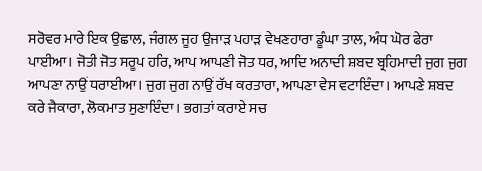ਸਰੋਵਰ ਮਾਰੇ ਇਕ ਉਛਾਲ, ਜੰਗਲ ਜੂਹ ਉਜਾੜ ਪਹਾੜ ਵੇਖਣਹਾਰਾ ਡੂੰਘਾ ਤਾਲ, ਅੰਧ ਘੋਰ ਫੇਰਾ ਪਾਈਆ। ਜੋਤੀ ਜੋਤ ਸਰੂਪ ਹਰਿ, ਆਪ ਆਪਣੀ ਜੋਤ ਧਰ, ਆਦਿ ਅਨਾਦੀ ਸ਼ਬਦ ਬ੍ਰਹਿਮਾਦੀ ਜੁਗ ਜੁਗ ਆਪਣਾ ਨਾਉਂ ਧਰਾਈਆ। ਜੁਗ ਜੁਗ ਨਾਉਂ ਰੱਖ ਕਰਤਾਰਾ, ਆਪਣਾ ਵੇਸ ਵਟਾਇੰਦਾ। ਆਪਣੇ ਸ਼ਬਦ ਕਰੇ ਜੈਕਾਰਾ, ਲੋਕਮਾਤ ਸੁਣਾਇੰਦਾ। ਭਗਤਾਂ ਕਰਾਏ ਸਚ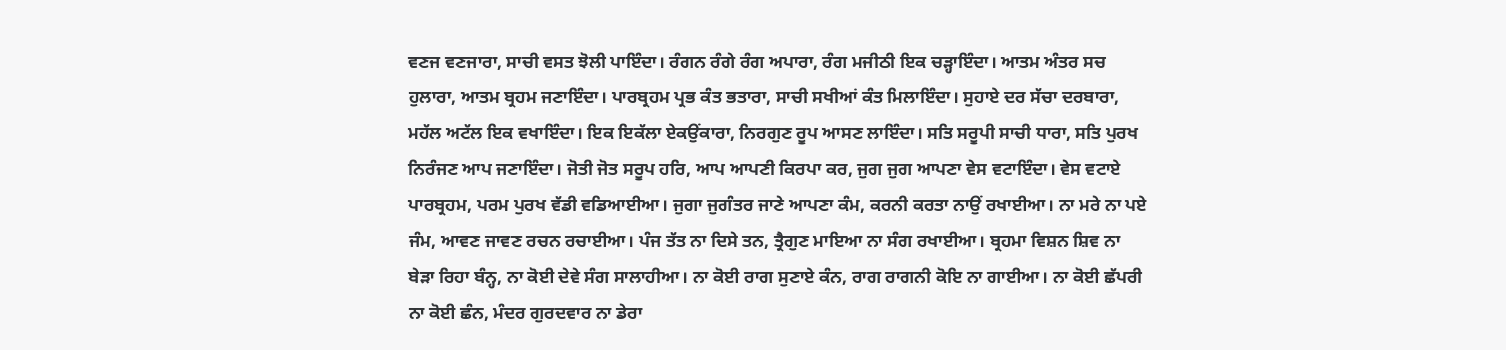ਵਣਜ ਵਣਜਾਰਾ, ਸਾਚੀ ਵਸਤ ਝੋਲੀ ਪਾਇੰਦਾ। ਰੰਗਨ ਰੰਗੇ ਰੰਗ ਅਪਾਰਾ, ਰੰਗ ਮਜੀਠੀ ਇਕ ਚੜ੍ਹਾਇੰਦਾ। ਆਤਮ ਅੰਤਰ ਸਚ ਹੁਲਾਰਾ, ਆਤਮ ਬ੍ਰਹਮ ਜਣਾਇੰਦਾ। ਪਾਰਬ੍ਰਹਮ ਪ੍ਰਭ ਕੰਤ ਭਤਾਰਾ, ਸਾਚੀ ਸਖੀਆਂ ਕੰਤ ਮਿਲਾਇੰਦਾ। ਸੁਹਾਏ ਦਰ ਸੱਚਾ ਦਰਬਾਰਾ, ਮਹੱਲ ਅਟੱਲ ਇਕ ਵਖਾਇੰਦਾ। ਇਕ ਇਕੱਲਾ ਏਕਉਂਕਾਰਾ, ਨਿਰਗੁਣ ਰੂਪ ਆਸਣ ਲਾਇੰਦਾ। ਸਤਿ ਸਰੂਪੀ ਸਾਚੀ ਧਾਰਾ, ਸਤਿ ਪੁਰਖ ਨਿਰੰਜਣ ਆਪ ਜਣਾਇੰਦਾ। ਜੋਤੀ ਜੋਤ ਸਰੂਪ ਹਰਿ, ਆਪ ਆਪਣੀ ਕਿਰਪਾ ਕਰ, ਜੁਗ ਜੁਗ ਆਪਣਾ ਵੇਸ ਵਟਾਇੰਦਾ। ਵੇਸ ਵਟਾਏ ਪਾਰਬ੍ਰਹਮ, ਪਰਮ ਪੁਰਖ ਵੱਡੀ ਵਡਿਆਈਆ। ਜੁਗਾ ਜੁਗੰਤਰ ਜਾਣੇ ਆਪਣਾ ਕੰਮ, ਕਰਨੀ ਕਰਤਾ ਨਾਉਂ ਰਖਾਈਆ। ਨਾ ਮਰੇ ਨਾ ਪਏ ਜੰਮ, ਆਵਣ ਜਾਵਣ ਰਚਨ ਰਚਾਈਆ। ਪੰਜ ਤੱਤ ਨਾ ਦਿਸੇ ਤਨ, ਤ੍ਰੈਗੁਣ ਮਾਇਆ ਨਾ ਸੰਗ ਰਖਾਈਆ। ਬ੍ਰਹਮਾ ਵਿਸ਼ਨ ਸ਼ਿਵ ਨਾ ਬੇੜਾ ਰਿਹਾ ਬੰਨ੍ਹ, ਨਾ ਕੋਈ ਦੇਵੇ ਸੰਗ ਸਾਲਾਹੀਆ। ਨਾ ਕੋਈ ਰਾਗ ਸੁਣਾਏ ਕੰਨ, ਰਾਗ ਰਾਗਨੀ ਕੋਇ ਨਾ ਗਾਈਆ। ਨਾ ਕੋਈ ਛੱਪਰੀ ਨਾ ਕੋਈ ਛੰਨ, ਮੰਦਰ ਗੁਰਦਵਾਰ ਨਾ ਡੇਰਾ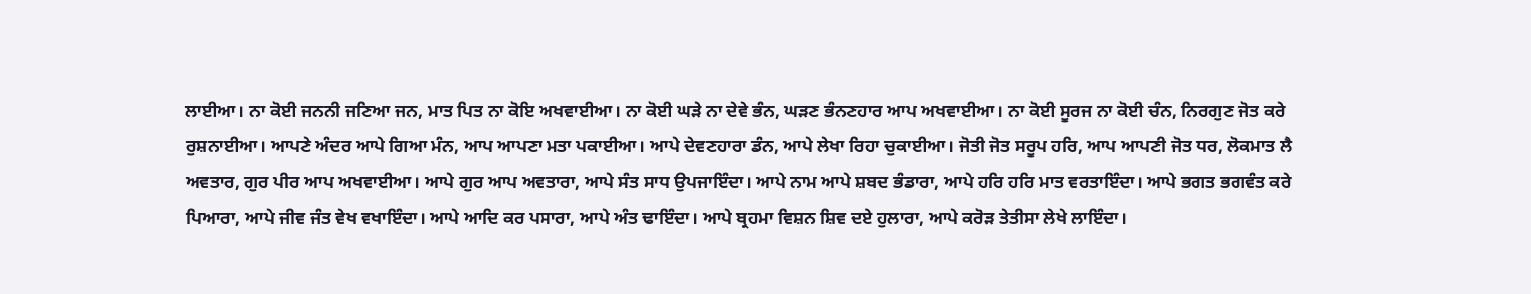ਲਾਈਆ। ਨਾ ਕੋਈ ਜਨਨੀ ਜਣਿਆ ਜਨ, ਮਾਤ ਪਿਤ ਨਾ ਕੋਇ ਅਖਵਾਈਆ। ਨਾ ਕੋਈ ਘੜੇ ਨਾ ਦੇਵੇ ਭੰਨ, ਘੜਣ ਭੰਨਣਹਾਰ ਆਪ ਅਖਵਾਈਆ। ਨਾ ਕੋਈ ਸੂਰਜ ਨਾ ਕੋਈ ਚੰਨ, ਨਿਰਗੁਣ ਜੋਤ ਕਰੇ ਰੁਸ਼ਨਾਈਆ। ਆਪਣੇ ਅੰਦਰ ਆਪੇ ਗਿਆ ਮੰਨ, ਆਪ ਆਪਣਾ ਮਤਾ ਪਕਾਈਆ। ਆਪੇ ਦੇਵਣਹਾਰਾ ਡੰਨ, ਆਪੇ ਲੇਖਾ ਰਿਹਾ ਚੁਕਾਈਆ। ਜੋਤੀ ਜੋਤ ਸਰੂਪ ਹਰਿ, ਆਪ ਆਪਣੀ ਜੋਤ ਧਰ, ਲੋਕਮਾਤ ਲੈ ਅਵਤਾਰ, ਗੁਰ ਪੀਰ ਆਪ ਅਖਵਾਈਆ। ਆਪੇ ਗੁਰ ਆਪ ਅਵਤਾਰਾ, ਆਪੇ ਸੰਤ ਸਾਧ ਉਪਜਾਇੰਦਾ। ਆਪੇ ਨਾਮ ਆਪੇ ਸ਼ਬਦ ਭੰਡਾਰਾ, ਆਪੇ ਹਰਿ ਹਰਿ ਮਾਤ ਵਰਤਾਇੰਦਾ। ਆਪੇ ਭਗਤ ਭਗਵੰਤ ਕਰੇ ਪਿਆਰਾ, ਆਪੇ ਜੀਵ ਜੰਤ ਵੇਖ ਵਖਾਇੰਦਾ। ਆਪੇ ਆਦਿ ਕਰ ਪਸਾਰਾ, ਆਪੇ ਅੰਤ ਢਾਇੰਦਾ। ਆਪੇ ਬ੍ਰਹਮਾ ਵਿਸ਼ਨ ਸ਼ਿਵ ਦਏ ਹੁਲਾਰਾ, ਆਪੇ ਕਰੋੜ ਤੇਤੀਸਾ ਲੇਖੇ ਲਾਇੰਦਾ।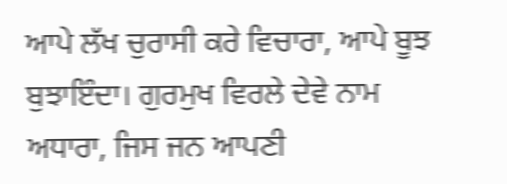ਆਪੇ ਲੱਖ ਚੁਰਾਸੀ ਕਰੇ ਵਿਚਾਰਾ, ਆਪੇ ਬੂਝ ਬੁਝਾਇੰਦਾ। ਗੁਰਮੁਖ ਵਿਰਲੇ ਦੇਵੇ ਨਾਮ ਅਧਾਰਾ, ਜਿਸ ਜਨ ਆਪਣੀ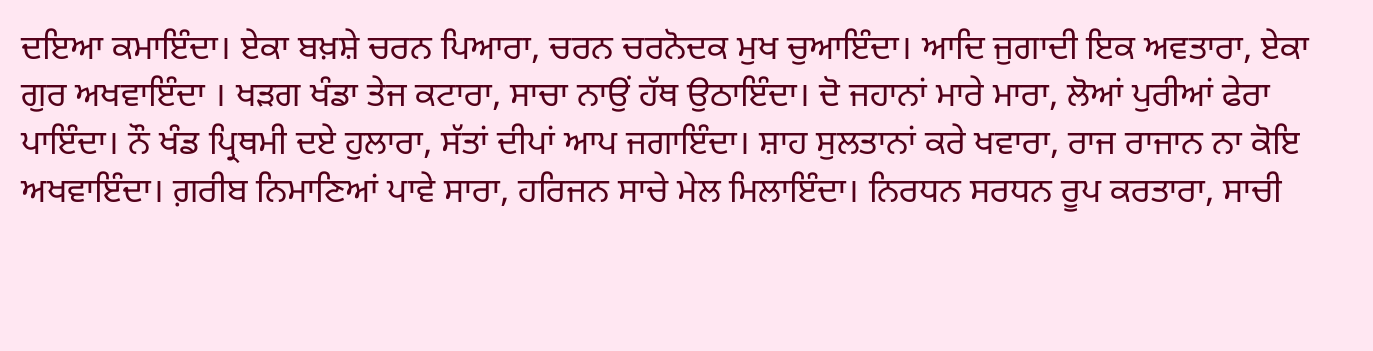ਦਇਆ ਕਮਾਇੰਦਾ। ਏਕਾ ਬਖ਼ਸ਼ੇ ਚਰਨ ਪਿਆਰਾ, ਚਰਨ ਚਰਨੋਦਕ ਮੁਖ ਚੁਆਇੰਦਾ। ਆਦਿ ਜੁਗਾਦੀ ਇਕ ਅਵਤਾਰਾ, ਏਕਾ ਗੁਰ ਅਖਵਾਇੰਦਾ । ਖੜਗ ਖੰਡਾ ਤੇਜ ਕਟਾਰਾ, ਸਾਚਾ ਨਾਉਂ ਹੱਥ ਉਠਾਇੰਦਾ। ਦੋ ਜਹਾਨਾਂ ਮਾਰੇ ਮਾਰਾ, ਲੋਆਂ ਪੁਰੀਆਂ ਫੇਰਾ ਪਾਇੰਦਾ। ਨੌ ਖੰਡ ਪ੍ਰਿਥਮੀ ਦਏ ਹੁਲਾਰਾ, ਸੱਤਾਂ ਦੀਪਾਂ ਆਪ ਜਗਾਇੰਦਾ। ਸ਼ਾਹ ਸੁਲਤਾਨਾਂ ਕਰੇ ਖਵਾਰਾ, ਰਾਜ ਰਾਜਾਨ ਨਾ ਕੋਇ ਅਖਵਾਇੰਦਾ। ਗ਼ਰੀਬ ਨਿਮਾਣਿਆਂ ਪਾਵੇ ਸਾਰਾ, ਹਰਿਜਨ ਸਾਚੇ ਮੇਲ ਮਿਲਾਇੰਦਾ। ਨਿਰਧਨ ਸਰਧਨ ਰੂਪ ਕਰਤਾਰਾ, ਸਾਚੀ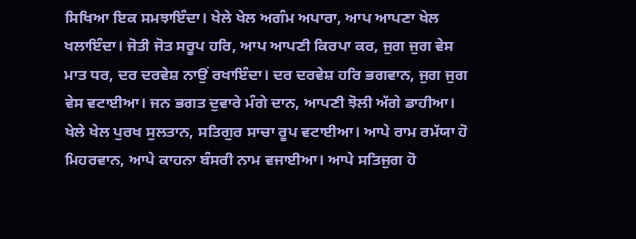ਸਿਖਿਆ ਇਕ ਸਮਝਾਇੰਦਾ। ਖੇਲੇ ਖੇਲ ਅਗੰਮ ਅਪਾਰਾ, ਆਪ ਆਪਣਾ ਖੇਲ ਖਲਾਇੰਦਾ। ਜੋਤੀ ਜੋਤ ਸਰੂਪ ਹਰਿ, ਆਪ ਆਪਣੀ ਕਿਰਪਾ ਕਰ, ਜੁਗ ਜੁਗ ਵੇਸ ਮਾਤ ਧਰ, ਦਰ ਦਰਵੇਸ਼ ਨਾਉਂ ਰਖਾਇੰਦਾ। ਦਰ ਦਰਵੇਸ਼ ਹਰਿ ਭਗਵਾਨ, ਜੁਗ ਜੁਗ ਵੇਸ ਵਟਾਈਆ। ਜਨ ਭਗਤ ਦੁਵਾਰੇ ਮੰਗੇ ਦਾਨ, ਆਪਣੀ ਝੋਲੀ ਅੱਗੇ ਡਾਹੀਆ। ਖੇਲੇ ਖੇਲ ਪੁਰਖ ਸੁਲਤਾਨ, ਸਤਿਗੁਰ ਸਾਚਾ ਰੂਪ ਵਟਾਈਆ। ਆਪੇ ਰਾਮ ਰਮੱਯਾ ਹੋ ਮਿਹਰਵਾਨ, ਆਪੇ ਕਾਹਨਾ ਬੰਸਰੀ ਨਾਮ ਵਜਾਈਆ। ਆਪੇ ਸਤਿਜੁਗ ਹੋ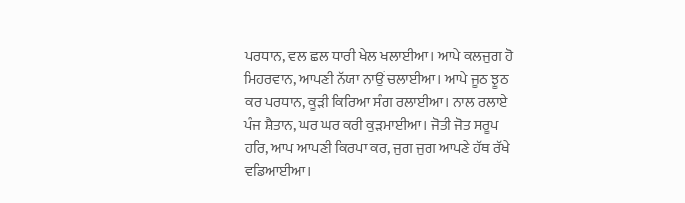ਪਰਧਾਨ, ਵਲ ਛਲ ਧਾਰੀ ਖੇਲ ਖਲਾਈਆ। ਆਪੇ ਕਲਜੁਗ ਹੋ ਮਿਹਰਵਾਨ, ਆਪਣੀ ਨੱਯਾ ਨਾਉਂ ਚਲਾਈਆ। ਆਪੇ ਜੂਠ ਝੂਠ ਕਰ ਪਰਧਾਨ, ਕੂੜੀ ਕਿਰਿਆ ਸੰਗ ਰਲਾਈਆ। ਨਾਲ ਰਲਾਏ ਪੰਜ ਸ਼ੈਤਾਨ, ਘਰ ਘਰ ਕਰੀ ਕੁੜਮਾਈਆ। ਜੋਤੀ ਜੋਤ ਸਰੂਪ ਹਰਿ, ਆਪ ਆਪਣੀ ਕਿਰਪਾ ਕਰ, ਜੁਗ ਜੁਗ ਆਪਣੇ ਹੱਥ ਰੱਖੇ ਵਡਿਆਈਆ।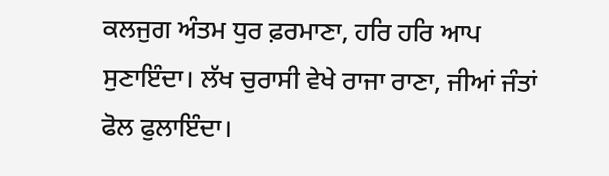ਕਲਜੁਗ ਅੰਤਮ ਧੁਰ ਫ਼ਰਮਾਣਾ, ਹਰਿ ਹਰਿ ਆਪ ਸੁਣਾਇੰਦਾ। ਲੱਖ ਚੁਰਾਸੀ ਵੇਖੇ ਰਾਜਾ ਰਾਣਾ, ਜੀਆਂ ਜੰਤਾਂ ਫੋਲ ਫੁਲਾਇੰਦਾ।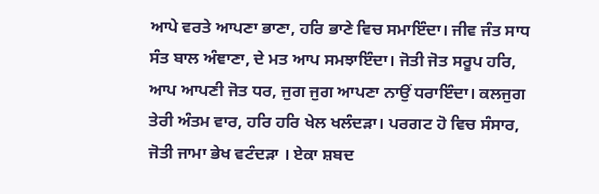ਆਪੇ ਵਰਤੇ ਆਪਣਾ ਭਾਣਾ, ਹਰਿ ਭਾਣੇ ਵਿਚ ਸਮਾਇੰਦਾ। ਜੀਵ ਜੰਤ ਸਾਧ ਸੰਤ ਬਾਲ ਅੰਞਾਣਾ, ਦੇ ਮਤ ਆਪ ਸਮਝਾਇੰਦਾ। ਜੋਤੀ ਜੋਤ ਸਰੂਪ ਹਰਿ, ਆਪ ਆਪਣੀ ਜੋਤ ਧਰ, ਜੁਗ ਜੁਗ ਆਪਣਾ ਨਾਉਂ ਧਰਾਇੰਦਾ। ਕਲਜੁਗ ਤੇਰੀ ਅੰਤਮ ਵਾਰ, ਹਰਿ ਹਰਿ ਖੇਲ ਖਲੰਦੜਾ। ਪਰਗਟ ਹੋ ਵਿਚ ਸੰਸਾਰ, ਜੋਤੀ ਜਾਮਾ ਭੇਖ ਵਟੰਦੜਾ । ਏਕਾ ਸ਼ਬਦ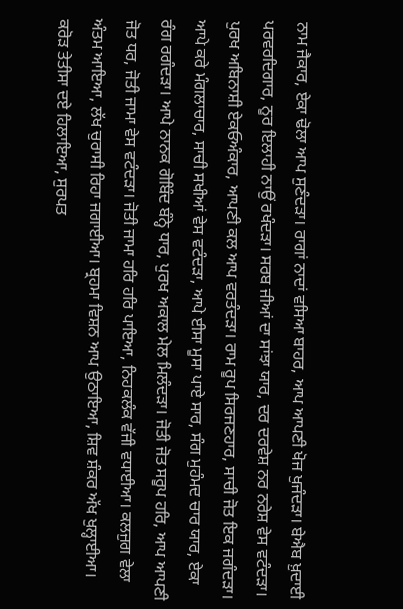ਨਾਮ ਜੈਕਾਰ, ਏਕਾ ਢੋਲਾ ਆਪ ਸੁਣੰਦੜਾ। ਰਾਗਾਂ ਨਾਦਾਂ ਵਸਿਆ ਬਾਹਰ, ਆਪ ਆਪਣੀ ਖੋਜ ਖੁਜੰਦੜਾ। ਬੇਐਬ ਖ਼ੁਦਾਈ ਪਰਵਰਦਿਗਾਰ, ਨੂਰ ਇਲਾਹੀ ਨਾਉਂ ਰਖੰਦੜਾ। ਸਰਬ ਜੀਆਂ ਦਾ ਸਾਂਝਾ ਯਾਰ, ਦਰ ਦਰਵੇਸ਼ ਨਰ ਨਰੇਸ਼ ਵੇਸ ਵਟੰਦੜਾ। ਪੁਰਖ ਅਬਿਨਾਸ਼ੀ ਏਕਓਅੰਕਾਰ, ਆਪਣੀ ਕਲ ਆਪ ਵਰਤੰਦੜਾ। ਰਾਮ ਰੂਪ ਸਿਰਜਣਹਾਰ, ਸਾਚੀ ਜੋਤ ਇਕ ਜਗੰਦੜਾ। ਆਪੇ ਕਰੇ ਮੰਗਲਾਚਾਰ, ਸਾਚੀ ਸਖੀਆਂ ਵੇਸ ਵਟੰਦੜਾ, ਆਪੇ ਈਸਾ ਮੂਸਾ ਪਾਏ ਸਾਰ, ਸੰਗ ਮੁਹੰਮਦ ਚਾਰ ਯਾਰ, ਏਕਾ ਰੰਗ ਰਗੰਦੜਾ। ਆਪੇ ਨਾਨਕ ਗੋਬਿੰਦ ਬੰਨ੍ਹੇ ਧਾਰ, ਪੁਰਖ ਅਕਾਲ ਮੇਲ ਮਿਲੰਦੜਾ। ਜੋਤੀ ਜੋਤ ਸਰੂਪ ਹਰਿ, ਆਪ ਆਪਣੀ ਜੋਤ ਧਰ, ਜੋਤੀ ਜਾਮਾ ਵੇਸ ਵਟੰਦੜਾ। ਜੋਤੀ ਜਾਮਾ ਹਰਿ ਹਰਿ ਪਾਇਆ, ਨਿਹਕਲੰਕ ਵੱਜੀ ਵਧਾਈਆ। ਕਲਜੁਗ ਵੇਲਾ ਅੰਤਮ ਆਇਆ, ਲੱਖ ਚੁਰਾਸੀ ਰਿਹਾ ਜਗਾਈਆ। ਬ੍ਰਹਮਾ ਵਿਸ਼ਨ ਆਪ ਉਠਾਇਆ, ਸ਼ਿਵ ਸ਼ੰਕਰ ਅੱਖ ਖੁਲ੍ਹਾਈਆ। ਕਰੋੜ ਤੇਤੀਸਾ ਦਏ ਹਿਲਾਇਆ, ਸੁਰਪਤ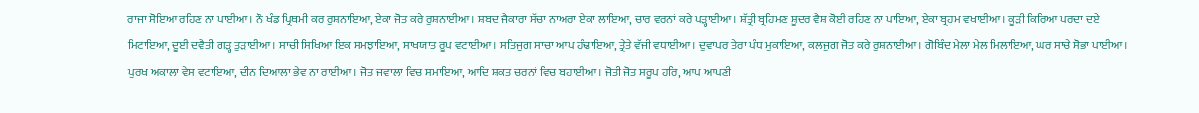ਰਾਜਾ ਸੋਇਆ ਰਹਿਣ ਨਾ ਪਾਈਆ। ਨੌ ਖੰਡ ਪ੍ਰਿਥਮੀ ਕਰ ਰੁਸ਼ਨਾਇਆ, ਏਕਾ ਜੋਤ ਕਰੇ ਰੁਸ਼ਨਾਈਆ। ਸ਼ਬਦ ਜੈਕਾਰਾ ਸੱਚਾ ਨਾਅਰਾ ਏਕਾ ਲਾਇਆ, ਚਾਰ ਵਰਨਾਂ ਕਰੇ ਪੜ੍ਹਾਈਆ। ਸ਼ੱਤ੍ਰੀ ਬ੍ਰਹਿਮਣ ਸ਼ੂਦਰ ਵੈਸ਼ ਕੋਈ ਰਹਿਣ ਨਾ ਪਾਇਆ, ਏਕਾ ਬ੍ਰਹਮ ਵਖਾਈਆ। ਕੂੜੀ ਕਿਰਿਆ ਪਰਦਾ ਦਏ ਮਿਟਾਇਆ, ਦੂਈ ਦਵੈਤੀ ਗੜ੍ਹ ਤੁੜਾਈਆ। ਸਾਚੀ ਸਿਖਿਆ ਇਕ ਸਮਝਾਇਆ, ਸਾਖਯਾਤ ਰੂਪ ਵਟਾਈਆ। ਸਤਿਜੁਗ ਸਾਚਾ ਆਪ ਹੰਢਾਇਆ, ਤ੍ਰੇਤੇ ਵੱਜੀ ਵਧਾਈਆ। ਦੁਵਾਪਰ ਤੇਰਾ ਪੰਧ ਮੁਕਾਇਆ, ਕਲਜੁਗ ਜੋਤ ਕਰੇ ਰੁਸ਼ਨਾਈਆ। ਗੋਬਿੰਦ ਮੇਲਾ ਮੇਲ ਮਿਲਾਇਆ, ਘਰ ਸਾਚੇ ਸੋਭਾ ਪਾਈਆ। ਪੁਰਖ ਅਕਾਲਾ ਵੇਸ ਵਟਾਇਆ, ਦੀਨ ਦਿਆਲਾ ਭੇਵ ਨਾ ਰਾਈਆ। ਜੋਤ ਜਵਾਲਾ ਵਿਚ ਸਮਾਇਆ, ਆਦਿ ਸ਼ਕਤ ਚਰਨਾਂ ਵਿਚ ਬਹਾਈਆ। ਜੋਤੀ ਜੋਤ ਸਰੂਪ ਹਰਿ, ਆਪ ਆਪਣੀ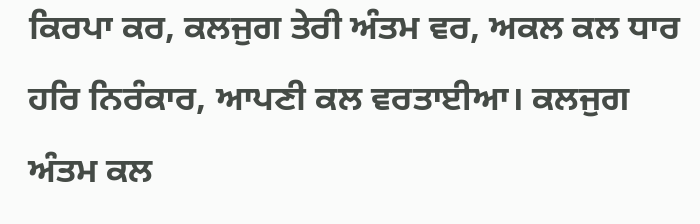ਕਿਰਪਾ ਕਰ, ਕਲਜੁਗ ਤੇਰੀ ਅੰਤਮ ਵਰ, ਅਕਲ ਕਲ ਧਾਰ ਹਰਿ ਨਿਰੰਕਾਰ, ਆਪਣੀ ਕਲ ਵਰਤਾਈਆ। ਕਲਜੁਗ ਅੰਤਮ ਕਲ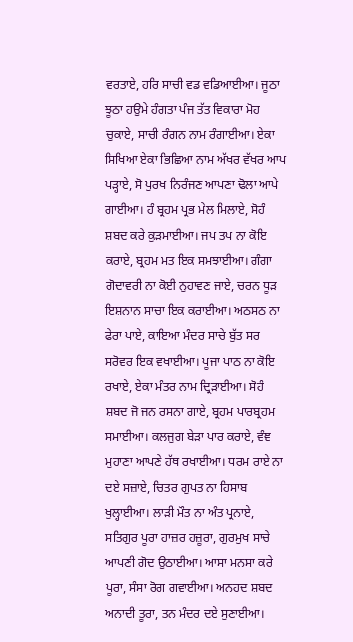ਵਰਤਾਏ, ਹਰਿ ਸਾਚੀ ਵਡ ਵਡਿਆਈਆ। ਜੂਠਾ ਝੂਠਾ ਹਉਮੇ ਹੰਗਤਾ ਪੰਜ ਤੱਤ ਵਿਕਾਰਾ ਮੋਹ ਚੁਕਾਏ, ਸਾਚੀ ਰੰਗਨ ਨਾਮ ਰੰਗਾਈਆ। ਏਕਾ ਸਿਖਿਆ ਏਕਾ ਭਿਛਿਆ ਨਾਮ ਅੱਖਰ ਵੱਖਰ ਆਪ ਪੜ੍ਹਾਏ, ਸੋ ਪੁਰਖ ਨਿਰੰਜਣ ਆਪਣਾ ਢੋਲਾ ਆਪੇ ਗਾਈਆ। ਹੰ ਬ੍ਰਹਮ ਪ੍ਰਭ ਮੇਲ ਮਿਲਾਏ, ਸੋਹੰ ਸ਼ਬਦ ਕਰੇ ਕੁੜਮਾਈਆ। ਜਪ ਤਪ ਨਾ ਕੋਇ ਕਰਾਏ, ਬ੍ਰਹਮ ਮਤ ਇਕ ਸਮਝਾਈਆ। ਗੰਗਾ ਗੋਦਾਵਰੀ ਨਾ ਕੋਈ ਨੁਹਾਵਣ ਜਾਏ, ਚਰਨ ਧੂੜ ਇਸ਼ਨਾਨ ਸਾਚਾ ਇਕ ਕਰਾਈਆ। ਅਠਸਠ ਨਾ ਫੇਰਾ ਪਾਏ, ਕਾਇਆ ਮੰਦਰ ਸਾਚੇ ਬੁੱਤ ਸਰ ਸਰੋਵਰ ਇਕ ਵਖਾਈਆ। ਪੂਜਾ ਪਾਠ ਨਾ ਕੋਇ ਰਖਾਏ, ਏਕਾ ਮੰਤਰ ਨਾਮ ਦ੍ਰਿੜਾਈਆ। ਸੋਹੰ ਸ਼ਬਦ ਜੋ ਜਨ ਰਸਨਾ ਗਾਏ, ਬ੍ਰਹਮ ਪਾਰਬ੍ਰਹਮ ਸਮਾਈਆ। ਕਲਜੁਗ ਬੇੜਾ ਪਾਰ ਕਰਾਏ, ਵੰਞ ਮੁਹਾਣਾ ਆਪਣੇ ਹੱਥ ਰਖਾਈਆ। ਧਰਮ ਰਾਏ ਨਾ ਦਏ ਸਜ਼ਾਏ, ਚਿਤਰ ਗੁਪਤ ਨਾ ਹਿਸਾਬ ਖੁਲ੍ਹਾਈਆ। ਲਾੜੀ ਮੌਤ ਨਾ ਅੰਤ ਪ੍ਰਨਾਏ, ਸਤਿਗੁਰ ਪੂਰਾ ਹਾਜ਼ਰ ਹਜ਼ੂਰਾ, ਗੁਰਮੁਖ ਸਾਚੇ ਆਪਣੀ ਗੋਦ ਉਠਾਈਆ। ਆਸਾ ਮਨਸਾ ਕਰੇ ਪੂਰਾ, ਸੰਸਾ ਰੋਗ ਗਵਾਈਆ। ਅਨਹਦ ਸ਼ਬਦ ਅਨਾਦੀ ਤੂਰਾ, ਤਨ ਮੰਦਰ ਦਏ ਸੁਣਾਈਆ।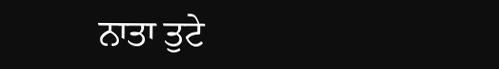ਨਾਤਾ ਤੁਟੇ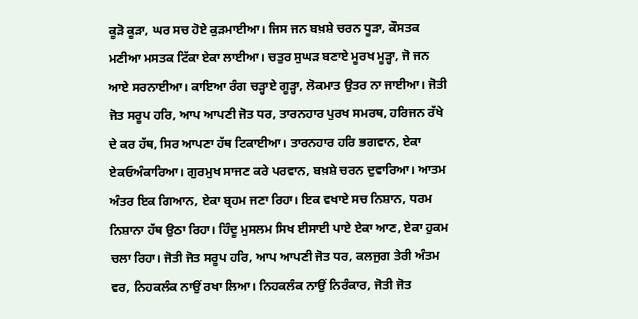ਕੂੜੋ ਕੂੜਾ, ਘਰ ਸਚ ਹੋਏ ਕੁੜਮਾਈਆ। ਜਿਸ ਜਨ ਬਖ਼ਸ਼ੇ ਚਰਨ ਧੂੜਾ, ਕੌਸਤਕ ਮਣੀਆ ਮਸਤਕ ਟਿੱਕਾ ਏਕਾ ਲਾਈਆ। ਚਤੁਰ ਸੁਘੜ ਬਣਾਏ ਮੂਰਖ ਮੂੜ੍ਹਾ, ਜੋ ਜਨ ਆਏ ਸਰਨਾਈਆ। ਕਾਇਆ ਰੰਗ ਚੜ੍ਹਾਏ ਗੂੜ੍ਹਾ, ਲੋਕਮਾਤ ਉਤਰ ਨਾ ਜਾਈਆ। ਜੋਤੀ ਜੋਤ ਸਰੂਪ ਹਰਿ, ਆਪ ਆਪਣੀ ਜੋਤ ਧਰ, ਤਾਰਨਹਾਰ ਪੁਰਖ ਸਮਰਥ, ਹਰਿਜਨ ਰੱਖੇ ਦੇ ਕਰ ਹੱਥ, ਸਿਰ ਆਪਣਾ ਹੱਥ ਟਿਕਾਈਆ। ਤਾਰਨਹਾਰ ਹਰਿ ਭਗਵਾਨ, ਏਕਾ ਏਕਓਅੰਕਾਰਿਆ। ਗੁਰਮੁਖ ਸਾਜਣ ਕਰੇ ਪਰਵਾਨ, ਬਖ਼ਸ਼ੇ ਚਰਨ ਦੁਵਾਰਿਆ। ਆਤਮ ਅੰਤਰ ਇਕ ਗਿਆਨ, ਏਕਾ ਬ੍ਰਹਮ ਜਣਾ ਰਿਹਾ। ਇਕ ਵਖਾਏ ਸਚ ਨਿਸ਼ਾਨ, ਧਰਮ ਨਿਸ਼ਾਨਾ ਹੱਥ ਉਠਾ ਰਿਹਾ। ਹਿੰਦੂ ਮੁਸਲਮ ਸਿਖ ਈਸਾਈ ਪਾਏ ਏਕਾ ਆਣ, ਏਕਾ ਹੁਕਮ ਚਲਾ ਰਿਹਾ। ਜੋਤੀ ਜੋਤ ਸਰੂਪ ਹਰਿ, ਆਪ ਆਪਣੀ ਜੋਤ ਧਰ, ਕਲਜੁਗ ਤੇਰੀ ਅੰਤਮ ਵਰ, ਨਿਹਕਲੰਕ ਨਾਉਂ ਰਖਾ ਲਿਆ। ਨਿਹਕਲੰਕ ਨਾਉਂ ਨਿਰੰਕਾਰ, ਜੋਤੀ ਜੋਤ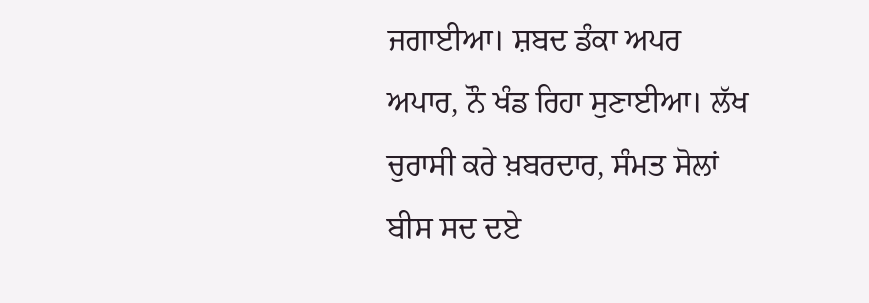ਜਗਾਈਆ। ਸ਼ਬਦ ਡੰਕਾ ਅਪਰ ਅਪਾਰ, ਨੌ ਖੰਡ ਰਿਹਾ ਸੁਣਾਈਆ। ਲੱਖ ਚੁਰਾਸੀ ਕਰੇ ਖ਼ਬਰਦਾਰ, ਸੰਮਤ ਸੋਲਾਂ ਬੀਸ ਸਦ ਦਏ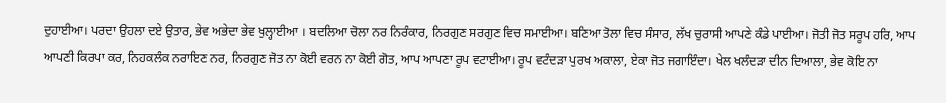ਦੁਹਾਈਆ। ਪਰਦਾ ਉਹਲਾ ਦਏ ਉਤਾਰ, ਭੇਵ ਅਭੇਦਾ ਭੇਵ ਖੁਲ੍ਹਾਈਆ । ਬਦਲਿਆ ਚੋਲਾ ਨਰ ਨਿਰੰਕਾਰ, ਨਿਰਗੁਣ ਸਰਗੁਣ ਵਿਚ ਸਮਾਈਆ। ਬਣਿਆ ਤੋਲਾ ਵਿਚ ਸੰਸਾਰ, ਲੱਖ ਚੁਰਾਸੀ ਆਪਣੇ ਕੰਡੇ ਪਾਈਆ। ਜੋਤੀ ਜੋਤ ਸਰੂਪ ਹਰਿ, ਆਪ ਆਪਣੀ ਕਿਰਪਾ ਕਰ, ਨਿਹਕਲੰਕ ਨਰਾਇਣ ਨਰ, ਨਿਰਗੁਣ ਜੋਤ ਨਾ ਕੋਈ ਵਰਨ ਨਾ ਕੋਈ ਗੋਤ, ਆਪ ਆਪਣਾ ਰੂਪ ਵਟਾਈਆ। ਰੂਪ ਵਟੰਦੜਾ ਪੁਰਖ ਅਕਾਲਾ, ਏਕਾ ਜੋਤ ਜਗਾਇੰਦਾ। ਖੇਲ ਖਲੰਦੜਾ ਦੀਨ ਦਿਆਲਾ, ਭੇਵ ਕੋਇ ਨਾ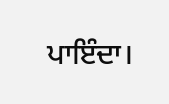ਪਾਇੰਦਾ।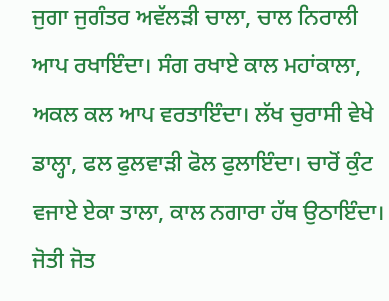ਜੁਗਾ ਜੁਗੰਤਰ ਅਵੱਲੜੀ ਚਾਲਾ, ਚਾਲ ਨਿਰਾਲੀ ਆਪ ਰਖਾਇੰਦਾ। ਸੰਗ ਰਖਾਏ ਕਾਲ ਮਹਾਂਕਾਲਾ, ਅਕਲ ਕਲ ਆਪ ਵਰਤਾਇੰਦਾ। ਲੱਖ ਚੁਰਾਸੀ ਵੇਖੇ ਡਾਲ੍ਹਾ, ਫਲ ਫੁਲਵਾੜੀ ਫੋਲ ਫੁਲਾਇੰਦਾ। ਚਾਰੋਂ ਕੁੰਟ ਵਜਾਏ ਏਕਾ ਤਾਲਾ, ਕਾਲ ਨਗਾਰਾ ਹੱਥ ਉਠਾਇੰਦਾ। ਜੋਤੀ ਜੋਤ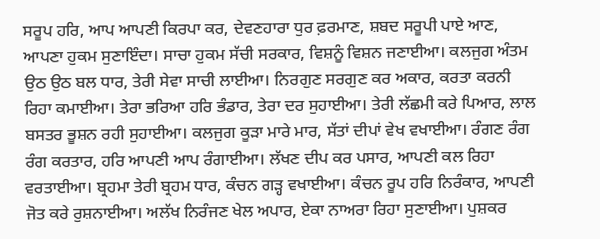ਸਰੂਪ ਹਰਿ, ਆਪ ਆਪਣੀ ਕਿਰਪਾ ਕਰ, ਦੇਵਣਹਾਰਾ ਧੁਰ ਫ਼ਰਮਾਣ, ਸ਼ਬਦ ਸਰੂਪੀ ਪਾਏ ਆਣ, ਆਪਣਾ ਹੁਕਮ ਸੁਣਾਇੰਦਾ। ਸਾਚਾ ਹੁਕਮ ਸੱਚੀ ਸਰਕਾਰ, ਵਿਸ਼ਨੂੰ ਵਿਸ਼ਨ ਜਣਾਈਆ। ਕਲਜੁਗ ਅੰਤਮ ਉਠ ਉਠ ਬਲ ਧਾਰ, ਤੇਰੀ ਸੇਵਾ ਸਾਚੀ ਲਾਈਆ। ਨਿਰਗੁਣ ਸਰਗੁਣ ਕਰ ਅਕਾਰ, ਕਰਤਾ ਕਰਨੀ ਰਿਹਾ ਕਮਾਈਆ। ਤੇਰਾ ਭਰਿਆ ਹਰਿ ਭੰਡਾਰ, ਤੇਰਾ ਦਰ ਸੁਹਾਈਆ। ਤੇਰੀ ਲੱਛਮੀ ਕਰੇ ਪਿਆਰ, ਲਾਲ ਬਸਤਰ ਭੂਸ਼ਨ ਰਹੀ ਸੁਹਾਈਆ। ਕਲਜੁਗ ਕੂੜਾ ਮਾਰੇ ਮਾਰ, ਸੱਤਾਂ ਦੀਪਾਂ ਵੇਖ ਵਖਾਈਆ। ਰੰਗਣ ਰੰਗ ਰੰਗ ਕਰਤਾਰ, ਹਰਿ ਆਪਣੀ ਆਪ ਰੰਗਾਈਆ। ਲੱਖਣ ਦੀਪ ਕਰ ਪਸਾਰ, ਆਪਣੀ ਕਲ ਰਿਹਾ ਵਰਤਾਈਆ। ਬ੍ਰਹਮਾ ਤੇਰੀ ਬ੍ਰਹਮ ਧਾਰ, ਕੰਚਨ ਗੜ੍ਹ ਵਖਾਈਆ। ਕੰਚਨ ਰੂਪ ਹਰਿ ਨਿਰੰਕਾਰ, ਆਪਣੀ ਜੋਤ ਕਰੇ ਰੁਸ਼ਨਾਈਆ। ਅਲੱਖ ਨਿਰੰਜਣ ਖੇਲ ਅਪਾਰ, ਏਕਾ ਨਾਅਰਾ ਰਿਹਾ ਸੁਣਾਈਆ। ਪੁਸ਼ਕਰ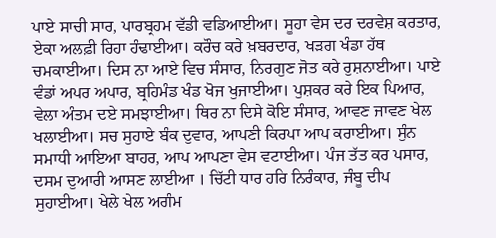ਪਾਏ ਸਾਚੀ ਸਾਰ, ਪਾਰਬ੍ਰਹਮ ਵੱਡੀ ਵਡਿਆਈਆ। ਸੂਹਾ ਵੇਸ ਦਰ ਦਰਵੇਸ਼ ਕਰਤਾਰ, ਏਕਾ ਅਲਫ਼ੀ ਰਿਹਾ ਹੰਢਾਈਆ। ਕਰੌਚ ਕਰੇ ਖ਼ਬਰਦਾਰ, ਖੜਗ ਖੰਡਾ ਹੱਥ ਚਮਕਾਈਆ। ਦਿਸ ਨਾ ਆਏ ਵਿਚ ਸੰਸਾਰ, ਨਿਰਗੁਣ ਜੋਤ ਕਰੇ ਰੁਸ਼ਨਾਈਆ। ਪਾਏ ਵੰਡਾਂ ਅਪਰ ਅਪਾਰ, ਬ੍ਰਹਿਮੰਡ ਖੰਡ ਖੋਜ ਖੁਜਾਈਆ। ਪੁਸ਼ਕਰ ਕਰੇ ਇਕ ਪਿਆਰ, ਵੇਲਾ ਅੰਤਮ ਦਏ ਸਮਝਾਈਆ। ਥਿਰ ਨਾ ਦਿਸੇ ਕੋਇ ਸੰਸਾਰ, ਆਵਣ ਜਾਵਣ ਖੇਲ ਖਲਾਈਆ। ਸਚ ਸੁਹਾਏ ਬੰਕ ਦੁਵਾਰ, ਆਪਣੀ ਕਿਰਪਾ ਆਪ ਕਰਾਈਆ। ਸੁੰਨ ਸਮਾਧੀ ਆਇਆ ਬਾਹਰ, ਆਪ ਆਪਣਾ ਵੇਸ ਵਟਾਈਆ। ਪੰਜ ਤੱਤ ਕਰ ਪਸਾਰ, ਦਸਮ ਦੁਆਰੀ ਆਸਣ ਲਾਈਆ । ਚਿੱਟੀ ਧਾਰ ਹਰਿ ਨਿਰੰਕਾਰ, ਜੰਬੂ ਦੀਪ ਸੁਹਾਈਆ। ਖੇਲੇ ਖੇਲ ਅਗੰਮ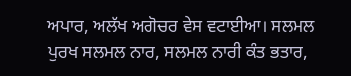ਅਪਾਰ, ਅਲੱਖ ਅਗੋਚਰ ਵੇਸ ਵਟਾਈਆ। ਸਲਮਲ ਪੁਰਖ ਸਲਮਲ ਨਾਰ, ਸਲਮਲ ਨਾਰੀ ਕੰਤ ਭਤਾਰ,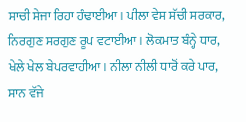ਸਾਚੀ ਸੇਜਾ ਰਿਹਾ ਹੰਢਾਈਆ। ਪੀਲਾ ਵੇਸ ਸੱਚੀ ਸਰਕਾਰ, ਨਿਰਗੁਣ ਸਰਗੁਣ ਰੂਪ ਵਟਾਈਆ। ਲੋਕਮਾਤ ਬੰਨ੍ਹੇ ਧਾਰ, ਖੇਲੇ ਖੇਲ ਬੇਪਰਵਾਹੀਆ। ਨੀਲਾ ਨੀਲੀ ਧਾਰੋਂ ਕਰੇ ਪਾਰ, ਸਾਨ ਵੱਜੇ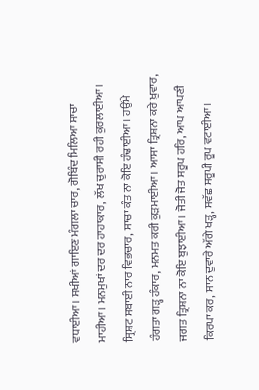ਵਧਾਈਆ। ਸਖੀਆਂ ਗਾਇਣ ਮੰਗਲਾ ਚਾਰ, ਗੋਬਿੰਦ ਮਿਲਿਆ ਸਾਚਾ ਮਾਹੀਆ। ਮਨਮੁਖਾਂ ਦਰ ਦਰ ਹਾਹਾਕਾਰ, ਲੱਖ ਚੁਰਾਸੀ ਰਹੀ ਕੁਰਲਾਈਆ। ਸ੍ਰਿਸ਼ਟ ਸਬਾਈ ਨਾਰ ਵਿਭਚਾਰ, ਸਾਚਾ ਕੰਤ ਨਾ ਕੋਇ ਹੰਢਾਈਆ। ਹਉਂਮੇ ਹੰਗਤਾ ਗੜ੍ਹ ਹੰਕਾਰ, ਮਨਮਤ ਕਰੀ ਕੁੜਮਾਈਆ। ਆਸਾ ਤ੍ਰਿਸ਼ਨਾ ਕਰੇ ਖ਼ੁਵਾਰ, ਜਗਤ ਤ੍ਰਿਸ਼ਨਾ ਨਾ ਕੋਇ ਬੁਝਾਈਆ। ਜੋਤੀ ਜੋਤ ਸਰੂਪ ਹਰਿ, ਆਪ ਆਪਣੀ ਕਿਰਪਾ ਕਰ, ਸਾਨ ਦੁਵਾਰੇ ਅੱਗੇ ਖੜ੍ਹ, ਸਵੱਛ ਸਰੂਪੀ ਰੂਪ ਵਟਾਈਆ।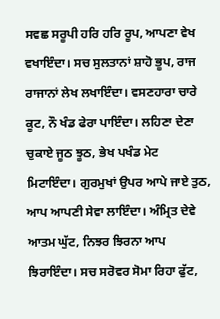ਸਵਛ ਸਰੂਪੀ ਹਰਿ ਹਰਿ ਰੂਪ, ਆਪਣਾ ਵੇਖ ਵਖਾਇੰਦਾ। ਸਚ ਸੁਲਤਾਨਾਂ ਸ਼ਾਹੋ ਭੂਪ, ਰਾਜ ਰਾਜਾਨਾਂ ਲੇਖ ਲਖਾਇੰਦਾ। ਵਸਣਹਾਰਾ ਚਾਰੇ ਕੂਟ, ਨੌ ਖੰਡ ਫੇਰਾ ਪਾਇੰਦਾ। ਲਹਿਣਾ ਦੇਣਾ ਚੁਕਾਏ ਜੂਠ ਝੂਠ, ਭੇਖ ਪਖੰਡ ਮੇਟ ਮਿਟਾਇੰਦਾ। ਗੁਰਮੁਖਾਂ ਉਪਰ ਆਪੇ ਜਾਏ ਤੁਠ, ਆਪ ਆਪਣੀ ਸੇਵਾ ਲਾਇੰਦਾ। ਅੰਮ੍ਰਿਤ ਦੇਵੇ ਆਤਮ ਘੁੱਟ, ਨਿਝਰ ਝਿਰਨਾ ਆਪ ਝਿਰਾਇੰਦਾ। ਸਚ ਸਰੋਵਰ ਸੋਮਾ ਰਿਹਾ ਫੁੱਟ,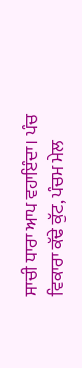ਸਾਚੀ ਧਾਰਾ ਆਪ ਵਹਾਇੰਦਾ। ਪੰਚ ਵਿਕਾਰਾ ਕੱਢੇ ਕੁੱਟ, ਪੰਚਮ ਮੇਲ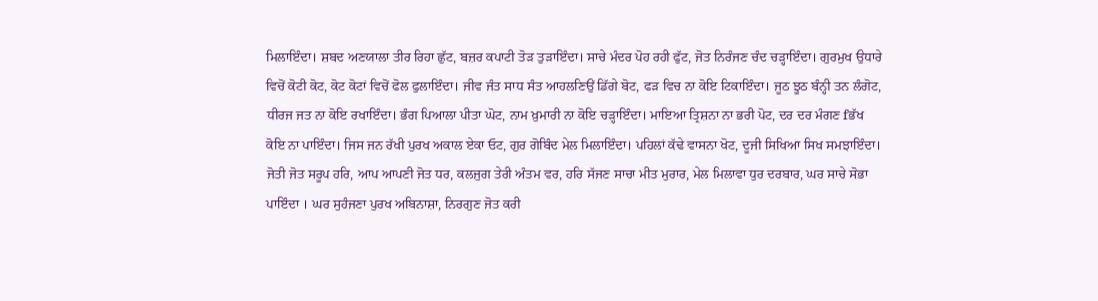ਮਿਲਾਇੰਦਾ। ਸ਼ਬਦ ਅਣਯਾਲਾ ਤੀਰ ਰਿਹਾ ਛੁੱਟ, ਬਜ਼ਰ ਕਪਾਟੀ ਤੋੜ ਤੁੜਾਇੰਦਾ। ਸਾਚੇ ਮੰਦਰ ਪੋਹ ਰਹੀ ਫੁੱਟ, ਜੋਤ ਨਿਰੰਜਣ ਚੰਦ ਚੜ੍ਹਾਇੰਦਾ। ਗੁਰਮੁਖ ਉਧਾਰੇ ਵਿਚੋਂ ਕੋਟੀ ਕੋਟ, ਕੋਟ ਕੋਟਾਂ ਵਿਚੋਂ ਫੋਲ ਫੁਲਾਇੰਦਾ। ਜੀਵ ਜੰਤ ਸਾਧ ਸੰਤ ਆਹਲਣਿਉਂ ਡਿੱਗੇ ਬੋਟ, ਫੜ ਵਿਚ ਨਾ ਕੋਇ ਟਿਕਾਇੰਦਾ। ਜੂਠ ਝੂਠ ਬੰਨ੍ਹੀ ਤਨ ਲੰਗੋਟ, ਧੀਰਜ ਜਤ ਨਾ ਕੋਇ ਰਖਾਇੰਦਾ। ਭੰਗ ਪਿਆਲਾ ਪੀਤਾ ਘੋਟ, ਨਾਮ ਖ਼ੁਮਾਰੀ ਨਾ ਕੋਇ ਚੜ੍ਹਾਇੰਦਾ। ਮਾਇਆ ਤ੍ਰਿਸ਼ਨਾ ਨਾ ਭਰੀ ਪੋਟ, ਦਰ ਦਰ ਮੰਗਣ fਭੱਖ ਕੋਇ ਨਾ ਪਾਇੰਦਾ। ਜਿਸ ਜਨ ਰੱਖੀ ਪੁਰਖ ਅਕਾਲ ਏਕਾ ਓਟ, ਗੁਰ ਗੋਬਿੰਦ ਮੇਲ ਮਿਲਾਇੰਦਾ। ਪਹਿਲਾਂ ਕੱਢੇ ਵਾਸਨਾ ਖੋਟ, ਦੂਜੀ ਸਿਖਿਆ ਸਿਖ ਸਮਝਾਇੰਦਾ। ਜੋਤੀ ਜੋਤ ਸਰੂਪ ਹਰਿ, ਆਪ ਆਪਣੀ ਜੋਤ ਧਰ, ਕਲਜੁਗ ਤੇਰੀ ਅੰਤਮ ਵਰ, ਹਰਿ ਸੱਜਣ ਸਾਚਾ ਮੀਤ ਮੁਰਾਰ, ਮੇਲ ਮਿਲਾਵਾ ਧੁਰ ਦਰਬਾਰ, ਘਰ ਸਾਚੇ ਸੋਭਾ ਪਾਇੰਦਾ । ਘਰ ਸੁਹੰਜਣਾ ਪੁਰਖ ਅਬਿਨਾਸ਼ਾ, ਨਿਰਗੁਣ ਜੋਤ ਕਰੀ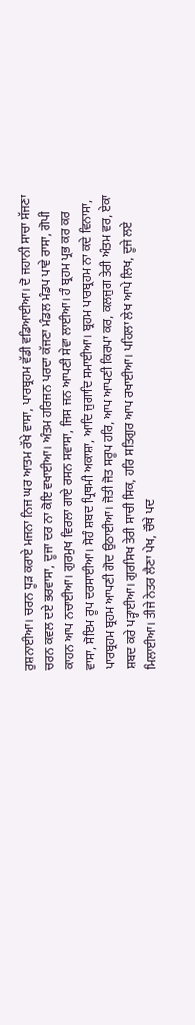ਰੁਸ਼ਨਾਈਆ। ਚਰਨ ਧੂੜ ਕਰਾਏ ਮਜਨਾ ਨਿਜ ਘਰ ਆਤਮ ਰੱਖੇ ਵਾਸਾ, ਪਾਰਬ੍ਰਹਮ ਵੱਡੀ ਵਡਿਆਈਆ। ਦੋ ਜਹਾਨੀ ਸਾਚਾ ਸੱਜਣਾ ਚਰਨ ਕਵਲ ਦਏ ਭਰਵਾਸਾ, ਦੂਜਾ ਦਰ ਨਾ ਕੋਇ ਵਖਾਈਆ। ਅੰਤਮ ਹਰਿਜਨ ਪਰਦਾ ਕੱਜਣਾ ਮੰਡਲ ਮੰਡਪ ਪਾਵੇ ਰਾਸਾ, ਗੋਪੀ ਕਾਹਨ ਆਪ ਨਚਾਈਆ। ਗੁਰਮੁਖ ਵਿਰਲਾ ਗਾਏ ਰਸਨ ਸਵਾਸਾ, ਜਿਸ ਜਨ ਆਪਣੀ ਸੇਵਾ ਲਾਈਆ। ਹੰ ਬ੍ਰਹਮ ਪ੍ਰਭ ਕਰ ਕਰ ਵਾਸਾ, ਸੋਇਮ ਰੂਪ ਦਰਸਾਈਆ। ਸੋਹੰ ਸ਼ਬਦ ਪ੍ਰਿਥਮੀ ਅਕਾਸ਼ਾ, ਆਦਿ ਜੁਗਾਦਿ ਸਮਾਈਆ। ਬ੍ਰਹਮ ਪਾਰਬ੍ਰਹਮ ਨਾ ਕਦੇ ਵਿਨਾਸਾ, ਪਾਰਬ੍ਰਹਮ ਬ੍ਰਹਮ ਆਪਣੀ ਗੋਦ ਉਠਾਈਆ। ਜੋਤੀ ਜੋਤ ਸਰੂਪ ਹਰਿ, ਆਪ ਆਪਣੀ ਕਿਰਪਾ ਕਰ, ਕਲਜੁਗ ਤੇਰੀ ਅੰਤਮ ਵਰ, ਏਕਾ ਸ਼ਬਦ ਕਰੇ ਪੜ੍ਹਾਈਆ। ਗੁਰਸਿਖ ਤੇਰੀ ਸਾਚੀ ਸਿਕ, ਹਰਿ ਸਤਿਗੁਰ ਆਪ ਰਖਾਈਆ। ਪਹਿਲਾ ਲੇਖ ਆਪੇ ਲਿਖ, ਦੂਜੇ ਲਏ ਮਿਲਾਈਆ। ਤੀਜੇ ਨੇਤਰ ਲੈਣਾ ਪੇਖ, ਚੌਥੇ ਪਦ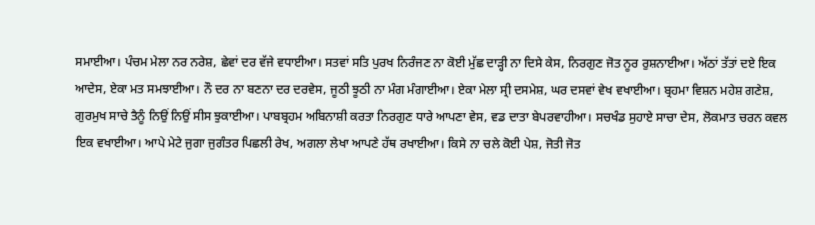ਸਮਾਈਆ। ਪੰਚਮ ਮੇਲਾ ਨਰ ਨਰੇਸ਼, ਛੇਵਾਂ ਦਰ ਵੱਜੇ ਵਧਾਈਆ। ਸਤਵਾਂ ਸਤਿ ਪੁਰਖ ਨਿਰੰਜਣ ਨਾ ਕੋਈ ਮੁੱਛ ਦਾੜ੍ਹੀ ਨਾ ਦਿਸੇ ਕੇਸ, ਨਿਰਗੁਣ ਜੋਤ ਨੂਰ ਰੁਸ਼ਨਾਈਆ। ਅੱਠਾਂ ਤੱਤਾਂ ਦਏ ਇਕ ਆਦੇਸ, ਏਕਾ ਮਤ ਸਮਝਾਈਆ। ਨੌ ਦਰ ਨਾ ਬਣਨਾ ਦਰ ਦਰਵੇਸ, ਜੂਠੀ ਝੂਠੀ ਨਾ ਮੰਗ ਮੰਗਾਈਆ। ਏਕਾ ਮੇਲਾ ਸ੍ਰੀ ਦਸਮੇਸ਼, ਘਰ ਦਸਵਾਂ ਵੇਖ ਵਖਾਈਆ। ਬ੍ਰਹਮਾ ਵਿਸ਼ਨ ਮਹੇਸ਼ ਗਣੇਸ਼, ਗੁਰਮੁਖ ਸਾਚੇ ਤੈਨੂੰ ਨਿਉਂ ਨਿਉਂ ਸੀਸ ਝੁਕਾਈਆ। ਪਾਬਬ੍ਰਹਮ ਅਬਿਨਾਸ਼ੀ ਕਰਤਾ ਨਿਰਗੁਣ ਧਾਰੇ ਆਪਣਾ ਵੇਸ, ਵਡ ਦਾਤਾ ਬੇਪਰਵਾਹੀਆ। ਸਚਖੰਡ ਸੁਹਾਏ ਸਾਚਾ ਦੇਸ, ਲੋਕਮਾਤ ਚਰਨ ਕਵਲ ਇਕ ਵਖਾਈਆ। ਆਪੇ ਮੇਟੇ ਜੁਗਾ ਜੁਗੰਤਰ ਪਿਛਲੀ ਰੇਖ, ਅਗਲਾ ਲੇਖਾ ਆਪਣੇ ਹੱਥ ਰਖਾਈਆ। ਕਿਸੇ ਨਾ ਚਲੇ ਕੋਈ ਪੇਸ਼, ਜੋਤੀ ਜੋਤ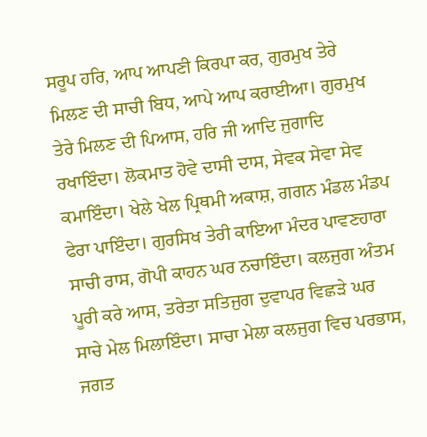ਸਰੂਪ ਹਰਿ, ਆਪ ਆਪਣੀ ਕਿਰਪਾ ਕਰ, ਗੁਰਮੁਖ ਤੇਰੇ ਮਿਲਣ ਦੀ ਸਾਚੀ ਬਿਧ, ਆਪੇ ਆਪ ਕਰਾਈਆ। ਗੁਰਮੁਖ ਤੇਰੇ ਮਿਲਣ ਦੀ ਪਿਆਸ, ਹਰਿ ਜੀ ਆਦਿ ਜੁਗਾਦਿ ਰਖਾਇੰਦਾ। ਲੋਕਮਾਤ ਹੋਵੇ ਦਾਸੀ ਦਾਸ, ਸੇਵਕ ਸੇਵਾ ਸੇਵ ਕਮਾਇੰਦਾ। ਖੇਲੇ ਖੇਲ ਪ੍ਰਿਥਮੀ ਅਕਾਸ਼, ਗਗਨ ਮੰਡਲ ਮੰਡਪ ਫੇਰਾ ਪਾਇੰਦਾ। ਗੁਰਸਿਖ ਤੇਰੀ ਕਾਇਆ ਮੰਦਰ ਪਾਵਣਹਾਰਾ ਸਾਚੀ ਰਾਸ, ਗੋਪੀ ਕਾਹਨ ਘਰ ਨਚਾਇੰਦਾ। ਕਲਜੁਗ ਅੰਤਮ ਪੂਰੀ ਕਰੇ ਆਸ, ਤਰੇਤਾ ਸਤਿਜੁਗ ਦੁਵਾਪਰ ਵਿਛੜੇ ਘਰ ਸਾਚੇ ਮੇਲ ਮਿਲਾਇੰਦਾ। ਸਾਚਾ ਮੇਲਾ ਕਲਜੁਗ ਵਿਚ ਪਰਭਾਸ, ਜਗਤ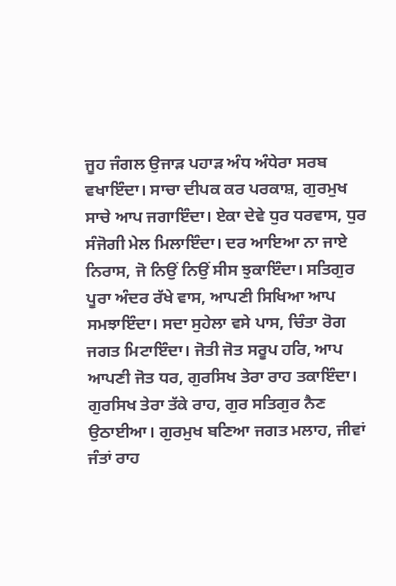ਜੂਹ ਜੰਗਲ ਉਜਾੜ ਪਹਾੜ ਅੰਧ ਅੰਧੇਰਾ ਸਰਬ ਵਖਾਇੰਦਾ। ਸਾਚਾ ਦੀਪਕ ਕਰ ਪਰਕਾਸ਼, ਗੁਰਮੁਖ ਸਾਚੇ ਆਪ ਜਗਾਇੰਦਾ। ਏਕਾ ਦੇਵੇ ਧੁਰ ਧਰਵਾਸ, ਧੁਰ ਸੰਜੋਗੀ ਮੇਲ ਮਿਲਾਇੰਦਾ। ਦਰ ਆਇਆ ਨਾ ਜਾਏ ਨਿਰਾਸ, ਜੋ ਨਿਉਂ ਨਿਉਂ ਸੀਸ ਝੁਕਾਇੰਦਾ। ਸਤਿਗੁਰ ਪੂਰਾ ਅੰਦਰ ਰੱਖੇ ਵਾਸ, ਆਪਣੀ ਸਿਖਿਆ ਆਪ ਸਮਝਾਇੰਦਾ। ਸਦਾ ਸੁਹੇਲਾ ਵਸੇ ਪਾਸ, ਚਿੰਤਾ ਰੋਗ ਜਗਤ ਮਿਟਾਇੰਦਾ। ਜੋਤੀ ਜੋਤ ਸਰੂਪ ਹਰਿ, ਆਪ ਆਪਣੀ ਜੋਤ ਧਰ, ਗੁਰਸਿਖ ਤੇਰਾ ਰਾਹ ਤਕਾਇੰਦਾ। ਗੁਰਸਿਖ ਤੇਰਾ ਤੱਕੇ ਰਾਹ, ਗੁਰ ਸਤਿਗੁਰ ਨੈਣ ਉਠਾਈਆ। ਗੁਰਮੁਖ ਬਣਿਆ ਜਗਤ ਮਲਾਹ, ਜੀਵਾਂ ਜੰਤਾਂ ਰਾਹ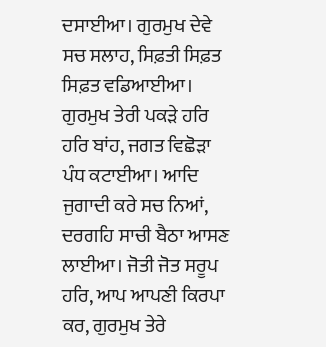ਦਸਾਈਆ। ਗੁਰਮੁਖ ਦੇਵੇ ਸਚ ਸਲਾਹ, ਸਿਫ਼ਤੀ ਸਿਫ਼ਤ ਸਿਫ਼ਤ ਵਡਿਆਈਆ। ਗੁਰਮੁਖ ਤੇਰੀ ਪਕੜੇ ਹਰਿ ਹਰਿ ਬਾਂਹ, ਜਗਤ ਵਿਛੋੜਾ ਪੰਧ ਕਟਾਈਆ। ਆਦਿ ਜੁਗਾਦੀ ਕਰੇ ਸਚ ਨਿਆਂ, ਦਰਗਹਿ ਸਾਚੀ ਬੈਠਾ ਆਸਣ ਲਾਈਆ। ਜੋਤੀ ਜੋਤ ਸਰੂਪ ਹਰਿ, ਆਪ ਆਪਣੀ ਕਿਰਪਾ ਕਰ, ਗੁਰਮੁਖ ਤੇਰੇ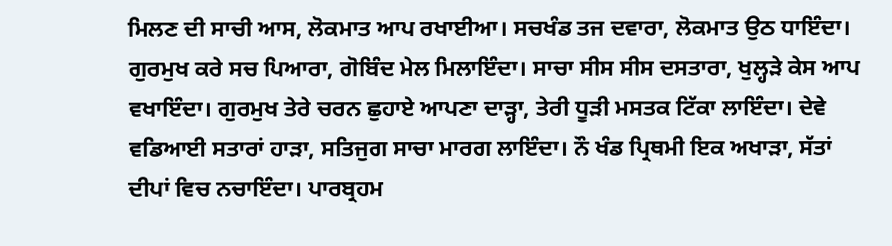ਮਿਲਣ ਦੀ ਸਾਚੀ ਆਸ, ਲੋਕਮਾਤ ਆਪ ਰਖਾਈਆ। ਸਚਖੰਡ ਤਜ ਦਵਾਰਾ, ਲੋਕਮਾਤ ਉਠ ਧਾਇੰਦਾ। ਗੁਰਮੁਖ ਕਰੇ ਸਚ ਪਿਆਰਾ, ਗੋਬਿੰਦ ਮੇਲ ਮਿਲਾਇੰਦਾ। ਸਾਚਾ ਸੀਸ ਸੀਸ ਦਸਤਾਰਾ, ਖੁਲ੍ਹੜੇ ਕੇਸ ਆਪ ਵਖਾਇੰਦਾ। ਗੁਰਮੁਖ ਤੇਰੇ ਚਰਨ ਛੁਹਾਏ ਆਪਣਾ ਦਾੜ੍ਹਾ, ਤੇਰੀ ਧੂੜੀ ਮਸਤਕ ਟਿੱਕਾ ਲਾਇੰਦਾ। ਦੇਵੇ ਵਡਿਆਈ ਸਤਾਰਾਂ ਹਾੜਾ, ਸਤਿਜੁਗ ਸਾਚਾ ਮਾਰਗ ਲਾਇੰਦਾ। ਨੌ ਖੰਡ ਪ੍ਰਿਥਮੀ ਇਕ ਅਖਾੜਾ, ਸੱਤਾਂ ਦੀਪਾਂ ਵਿਚ ਨਚਾਇੰਦਾ। ਪਾਰਬ੍ਰਹਮ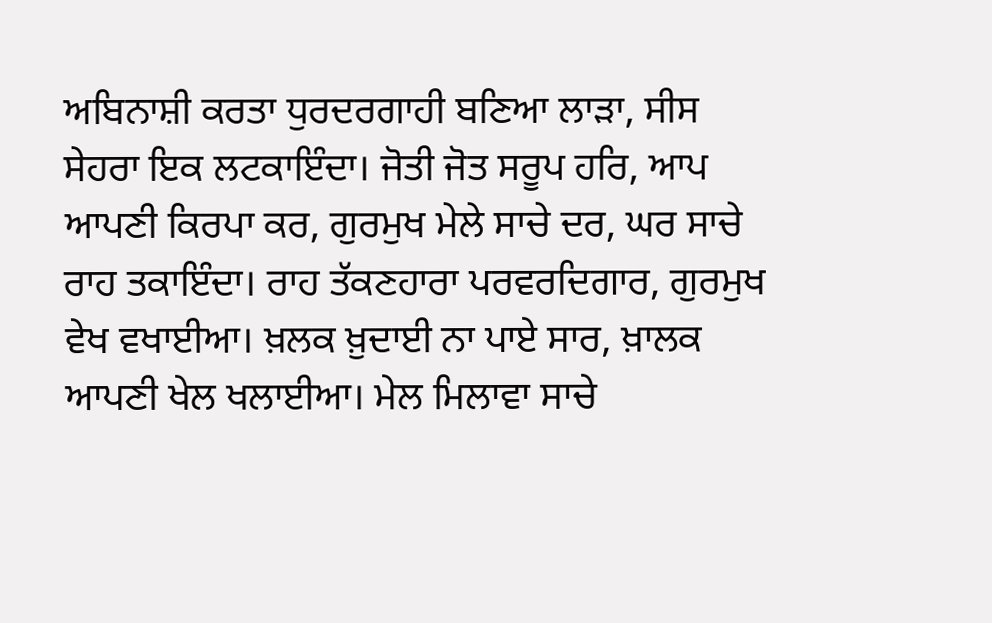ਅਬਿਨਾਸ਼ੀ ਕਰਤਾ ਧੁਰਦਰਗਾਹੀ ਬਣਿਆ ਲਾੜਾ, ਸੀਸ ਸੇਹਰਾ ਇਕ ਲਟਕਾਇੰਦਾ। ਜੋਤੀ ਜੋਤ ਸਰੂਪ ਹਰਿ, ਆਪ ਆਪਣੀ ਕਿਰਪਾ ਕਰ, ਗੁਰਮੁਖ ਮੇਲੇ ਸਾਚੇ ਦਰ, ਘਰ ਸਾਚੇ ਰਾਹ ਤਕਾਇੰਦਾ। ਰਾਹ ਤੱਕਣਹਾਰਾ ਪਰਵਰਦਿਗਾਰ, ਗੁਰਮੁਖ ਵੇਖ ਵਖਾਈਆ। ਖ਼ਲਕ ਖ਼ੁਦਾਈ ਨਾ ਪਾਏ ਸਾਰ, ਖ਼ਾਲਕ ਆਪਣੀ ਖੇਲ ਖਲਾਈਆ। ਮੇਲ ਮਿਲਾਵਾ ਸਾਚੇ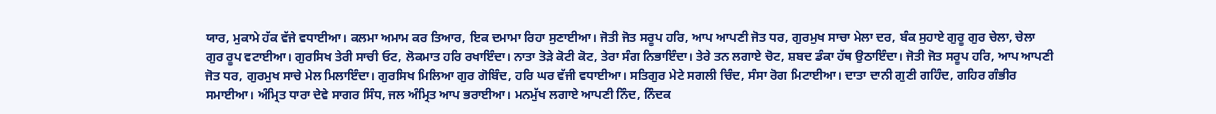ਯਾਰ, ਮੁਕਾਮੇ ਹੱਕ ਵੱਜੇ ਵਧਾਈਆ। ਕਲਮਾ ਅਮਾਮ ਕਰ ਤਿਆਰ, ਇਕ ਦਮਾਮਾ ਰਿਹਾ ਸੁਣਾਈਆ। ਜੋਤੀ ਜੋਤ ਸਰੂਪ ਹਰਿ, ਆਪ ਆਪਣੀ ਜੋਤ ਧਰ, ਗੁਰਮੁਖ ਸਾਚਾ ਮੇਲਾ ਦਰ, ਬੰਕ ਸੁਹਾਏ ਗੁਰੂ ਗੁਰ ਚੇਲਾ, ਚੇਲਾ ਗੁਰ ਰੂਪ ਵਟਾਈਆ। ਗੁਰਸਿਖ ਤੇਰੀ ਸਾਚੀ ਓਟ, ਲੋਕਮਾਤ ਹਰਿ ਰਖਾਇੰਦਾ। ਨਾਤਾ ਤੋੜੇ ਕੋਟੀ ਕੋਟ, ਤੇਰਾ ਸੰਗ ਨਿਭਾਇੰਦਾ। ਤੇਰੇ ਤਨ ਲਗਾਏ ਚੋਟ, ਸ਼ਬਦ ਡੰਕਾ ਹੱਥ ਉਠਾਇੰਦਾ। ਜੋਤੀ ਜੋਤ ਸਰੂਪ ਹਰਿ, ਆਪ ਆਪਣੀ ਜੋਤ ਧਰ, ਗੁਰਮੁਖ ਸਾਚੇ ਮੇਲ ਮਿਲਾਇੰਦਾ। ਗੁਰਸਿਖ ਮਿਲਿਆ ਗੁਰ ਗੋਬਿੰਦ, ਹਰਿ ਘਰ ਵੱਜੀ ਵਧਾਈਆ। ਸਤਿਗੁਰ ਮੇਟੇ ਸਗਲੀ ਚਿੰਦ, ਸੰਸਾ ਰੋਗ ਮਿਟਾਈਆ। ਦਾਤਾ ਦਾਨੀ ਗੁਣੀ ਗਹਿੰਦ, ਗਹਿਰ ਗੰਭੀਰ ਸਮਾਈਆ। ਅੰਮ੍ਰਿਤ ਧਾਰਾ ਦੇਵੇ ਸਾਗਰ ਸਿੰਧ, ਜਲ ਅੰਮ੍ਰਿਤ ਆਪ ਭਰਾਈਆ। ਮਨਮੁੱਖ ਲਗਾਏ ਆਪਣੀ ਨਿੰਦ, ਨਿੰਦਕ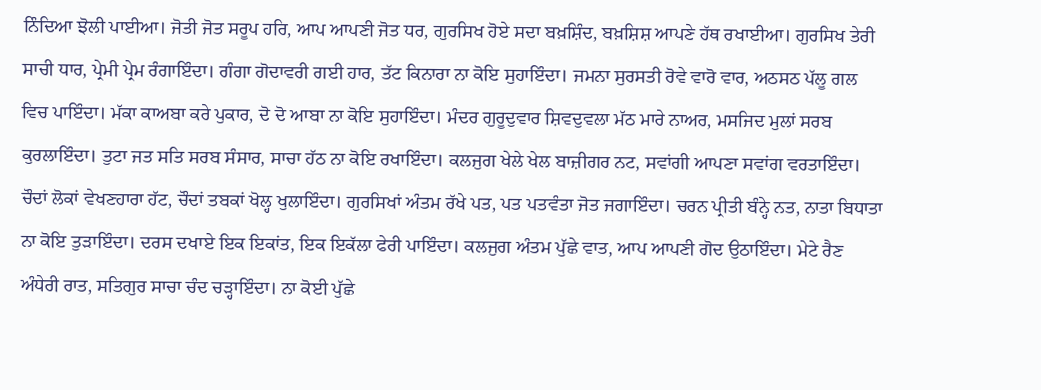ਨਿੰਦਿਆ ਝੋਲੀ ਪਾਈਆ। ਜੋਤੀ ਜੋਤ ਸਰੂਪ ਹਰਿ, ਆਪ ਆਪਣੀ ਜੋਤ ਧਰ, ਗੁਰਸਿਖ ਹੋਏ ਸਦਾ ਬਖ਼ਸ਼ਿੰਦ, ਬਖ਼ਸ਼ਿਸ਼ ਆਪਣੇ ਹੱਥ ਰਖਾਈਆ। ਗੁਰਸਿਖ ਤੇਰੀ ਸਾਚੀ ਧਾਰ, ਪ੍ਰੇਮੀ ਪ੍ਰੇਮ ਰੰਗਾਇੰਦਾ। ਗੰਗਾ ਗੋਦਾਵਰੀ ਗਈ ਹਾਰ, ਤੱਟ ਕਿਨਾਰਾ ਨਾ ਕੋਇ ਸੁਹਾਇੰਦਾ। ਜਮਨਾ ਸੁਰਸਤੀ ਰੋਵੇ ਵਾਰੋ ਵਾਰ, ਅਠਸਠ ਪੱਲੂ ਗਲ ਵਿਚ ਪਾਇੰਦਾ। ਮੱਕਾ ਕਾਅਬਾ ਕਰੇ ਪੁਕਾਰ, ਦੋ ਦੋ ਆਬਾ ਨਾ ਕੋਇ ਸੁਹਾਇੰਦਾ। ਮੰਦਰ ਗੁਰੂਦੁਵਾਰ ਸ਼ਿਵਦੁਵਲਾ ਮੱਠ ਮਾਰੇ ਨਾਅਰ, ਮਸਜਿਦ ਮੁਲਾਂ ਸਰਬ ਕੁਰਲਾਇੰਦਾ। ਤੁਟਾ ਜਤ ਸਤਿ ਸਰਬ ਸੰਸਾਰ, ਸਾਚਾ ਹੱਠ ਨਾ ਕੋਇ ਰਖਾਇੰਦਾ। ਕਲਜੁਗ ਖੇਲੇ ਖੇਲ ਬਾਜ਼ੀਗਰ ਨਟ, ਸਵਾਂਗੀ ਆਪਣਾ ਸਵਾਂਗ ਵਰਤਾਇੰਦਾ। ਚੌਦਾਂ ਲੋਕਾਂ ਵੇਖਣਹਾਰਾ ਹੱਟ, ਚੌਦਾਂ ਤਬਕਾਂ ਖੋਲ੍ਹ ਖੁਲਾਇੰਦਾ। ਗੁਰਸਿਖਾਂ ਅੰਤਮ ਰੱਖੇ ਪਤ, ਪਤ ਪਤਵੰਤਾ ਜੋਤ ਜਗਾਇੰਦਾ। ਚਰਨ ਪ੍ਰੀਤੀ ਬੰਨ੍ਹੇ ਨਤ, ਨਾਤਾ ਬਿਧਾਤਾ ਨਾ ਕੋਇ ਤੁੜਾਇੰਦਾ। ਦਰਸ ਦਖਾਏ ਇਕ ਇਕਾਂਤ, ਇਕ ਇਕੱਲਾ ਫੇਰੀ ਪਾਇੰਦਾ। ਕਲਜੁਗ ਅੰਤਮ ਪੁੱਛੇ ਵਾਤ, ਆਪ ਆਪਣੀ ਗੋਦ ਉਠਾਇੰਦਾ। ਮੇਟੇ ਰੈਣ ਅੰਧੇਰੀ ਰਾਤ, ਸਤਿਗੁਰ ਸਾਚਾ ਚੰਦ ਚੜ੍ਹਾਇੰਦਾ। ਨਾ ਕੋਈ ਪੁੱਛੇ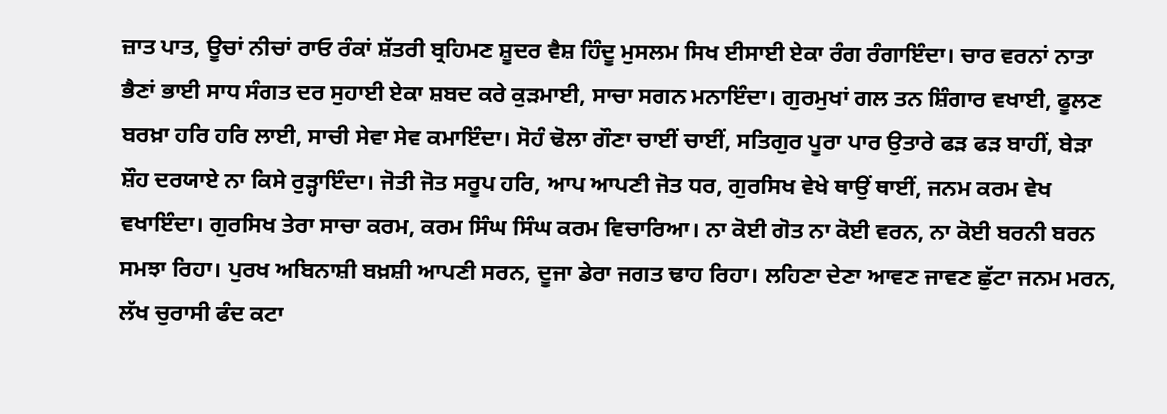ਜ਼ਾਤ ਪਾਤ, ਊਚਾਂ ਨੀਚਾਂ ਰਾਓ ਰੰਕਾਂ ਸ਼ੱਤਰੀ ਬ੍ਰਹਿਮਣ ਸ਼ੂਦਰ ਵੈਸ਼ ਹਿੰਦੂ ਮੁਸਲਮ ਸਿਖ ਈਸਾਈ ਏਕਾ ਰੰਗ ਰੰਗਾਇੰਦਾ। ਚਾਰ ਵਰਨਾਂ ਨਾਤਾ ਭੈਣਾਂ ਭਾਈ ਸਾਧ ਸੰਗਤ ਦਰ ਸੁਹਾਈ ਏਕਾ ਸ਼ਬਦ ਕਰੇ ਕੁੜਮਾਈ, ਸਾਚਾ ਸਗਨ ਮਨਾਇੰਦਾ। ਗੁਰਮੁਖਾਂ ਗਲ ਤਨ ਸ਼ਿੰਗਾਰ ਵਖਾਈ, ਫੂਲਣ ਬਰਖ਼ਾ ਹਰਿ ਹਰਿ ਲਾਈ, ਸਾਚੀ ਸੇਵਾ ਸੇਵ ਕਮਾਇੰਦਾ। ਸੋਹੰ ਢੋਲਾ ਗੌਣਾ ਚਾਈਂ ਚਾਈਂ, ਸਤਿਗੁਰ ਪੂਰਾ ਪਾਰ ਉਤਾਰੇ ਫੜ ਫੜ ਬਾਹੀਂ, ਬੇੜਾ ਸ਼ੌਹ ਦਰਯਾਏ ਨਾ ਕਿਸੇ ਰੁੜ੍ਹਾਇੰਦਾ। ਜੋਤੀ ਜੋਤ ਸਰੂਪ ਹਰਿ, ਆਪ ਆਪਣੀ ਜੋਤ ਧਰ, ਗੁਰਸਿਖ ਵੇਖੇ ਥਾਉਂ ਥਾਈਂ, ਜਨਮ ਕਰਮ ਵੇਖ ਵਖਾਇੰਦਾ। ਗੁਰਸਿਖ ਤੇਰਾ ਸਾਚਾ ਕਰਮ, ਕਰਮ ਸਿੰਘ ਸਿੰਘ ਕਰਮ ਵਿਚਾਰਿਆ। ਨਾ ਕੋਈ ਗੋਤ ਨਾ ਕੋਈ ਵਰਨ, ਨਾ ਕੋਈ ਬਰਨੀ ਬਰਨ ਸਮਝਾ ਰਿਹਾ। ਪੁਰਖ ਅਬਿਨਾਸ਼ੀ ਬਖ਼ਸ਼ੀ ਆਪਣੀ ਸਰਨ, ਦੂਜਾ ਡੇਰਾ ਜਗਤ ਢਾਹ ਰਿਹਾ। ਲਹਿਣਾ ਦੇਣਾ ਆਵਣ ਜਾਵਣ ਛੁੱਟਾ ਜਨਮ ਮਰਨ, ਲੱਖ ਚੁਰਾਸੀ ਫੰਦ ਕਟਾ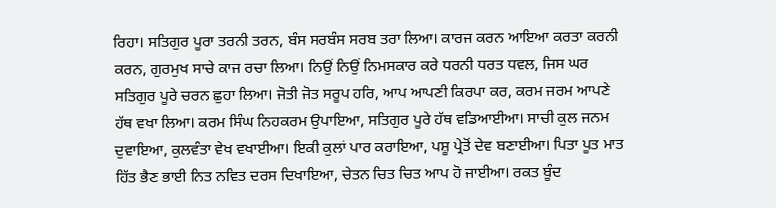ਰਿਹਾ। ਸਤਿਗੁਰ ਪੂਰਾ ਤਰਨੀ ਤਰਨ, ਬੰਸ ਸਰਬੰਸ ਸਰਬ ਤਰਾ ਲਿਆ। ਕਾਰਜ ਕਰਨ ਆਇਆ ਕਰਤਾ ਕਰਨੀ ਕਰਨ, ਗੁਰਮੁਖ ਸਾਚੇ ਕਾਜ ਰਚਾ ਲਿਆ। ਨਿਉਂ ਨਿਉਂ ਨਿਮਸਕਾਰ ਕਰੇ ਧਰਨੀ ਧਰਤ ਧਵਲ, ਜਿਸ ਘਰ ਸਤਿਗੁਰ ਪੂਰੇ ਚਰਨ ਛੁਹਾ ਲਿਆ। ਜੋਤੀ ਜੋਤ ਸਰੂਪ ਹਰਿ, ਆਪ ਆਪਣੀ ਕਿਰਪਾ ਕਰ, ਕਰਮ ਜਰਮ ਆਪਣੇ ਹੱਥ ਵਖਾ ਲਿਆ। ਕਰਮ ਸਿੰਘ ਨਿਹਕਰਮ ਉਪਾਇਆ, ਸਤਿਗੁਰ ਪੂਰੇ ਹੱਥ ਵਡਿਆਈਆ। ਸਾਚੀ ਕੁਲ ਜਨਮ ਦੁਵਾਇਆ, ਕੁਲਵੰਤਾ ਵੇਖ ਵਖਾਈਆ। ਇਕੀ ਕੁਲਾਂ ਪਾਰ ਕਰਾਇਆ, ਪਸ਼ੂ ਪ੍ਰੇਤੋਂ ਦੇਵ ਬਣਾਈਆ। ਪਿਤਾ ਪੂਤ ਮਾਤ ਹਿੱਤ ਭੈਣ ਭਾਈ ਨਿਤ ਨਵਿਤ ਦਰਸ ਦਿਖਾਇਆ, ਚੇਤਨ ਚਿਤ ਚਿਤ ਆਪ ਹੋ ਜਾਈਆ। ਰਕਤ ਬੂੰਦ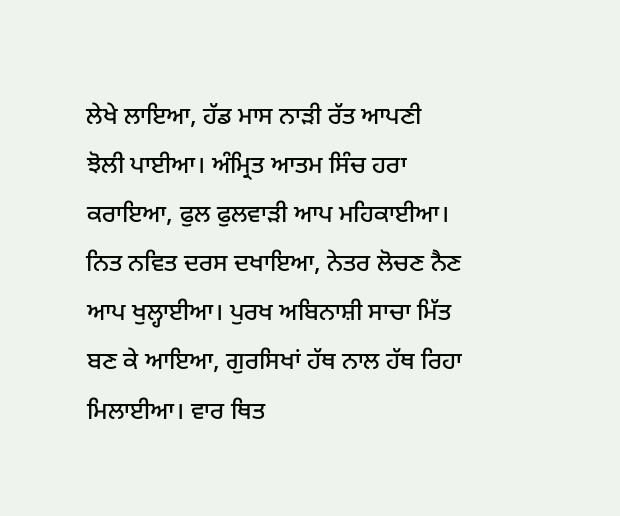ਲੇਖੇ ਲਾਇਆ, ਹੱਡ ਮਾਸ ਨਾੜੀ ਰੱਤ ਆਪਣੀ ਝੋਲੀ ਪਾਈਆ। ਅੰਮ੍ਰਿਤ ਆਤਮ ਸਿੰਚ ਹਰਾ ਕਰਾਇਆ, ਫੁਲ ਫੁਲਵਾੜੀ ਆਪ ਮਹਿਕਾਈਆ। ਨਿਤ ਨਵਿਤ ਦਰਸ ਦਖਾਇਆ, ਨੇਤਰ ਲੋਚਣ ਨੈਣ ਆਪ ਖੁਲ੍ਹਾਈਆ। ਪੁਰਖ ਅਬਿਨਾਸ਼ੀ ਸਾਚਾ ਮਿੱਤ ਬਣ ਕੇ ਆਇਆ, ਗੁਰਸਿਖਾਂ ਹੱਥ ਨਾਲ ਹੱਥ ਰਿਹਾ ਮਿਲਾਈਆ। ਵਾਰ ਥਿਤ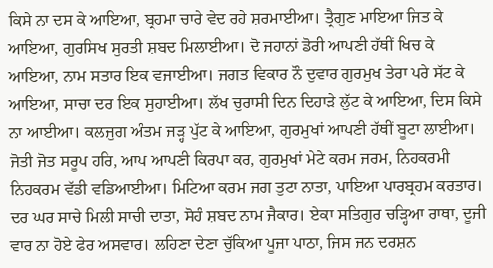ਕਿਸੇ ਨਾ ਦਸ ਕੇ ਆਇਆ, ਬ੍ਰਹਮਾ ਚਾਰੇ ਵੇਦ ਰਹੇ ਸ਼ਰਮਾਈਆ। ਤ੍ਰੈਗੁਣ ਮਾਇਆ ਜਿਤ ਕੇ ਆਇਆ, ਗੁਰਸਿਖ ਸੁਰਤੀ ਸ਼ਬਦ ਮਿਲਾਈਆ। ਦੋ ਜਹਾਨਾਂ ਡੋਰੀ ਆਪਣੀ ਹੱਥੀਂ ਖਿਚ ਕੇ ਆਇਆ, ਨਾਮ ਸਤਾਰ ਇਕ ਵਜਾਈਆ। ਜਗਤ ਵਿਕਾਰ ਨੌ ਦੁਵਾਰ ਗੁਰਮੁਖ ਤੇਰਾ ਪਰੇ ਸੱਟ ਕੇ ਆਇਆ, ਸਾਚਾ ਦਰ ਇਕ ਸੁਹਾਈਆ। ਲੱਖ ਚੁਰਾਸੀ ਦਿਨ ਦਿਹਾੜੇ ਲੁੱਟ ਕੇ ਆਇਆ, ਦਿਸ ਕਿਸੇ ਨਾ ਆਈਆ। ਕਲਜੁਗ ਅੰਤਮ ਜੜ੍ਹ ਪੁੱਟ ਕੇ ਆਇਆ, ਗੁਰਮੁਖਾਂ ਆਪਣੀ ਹੱਥੀਂ ਬੂਟਾ ਲਾਈਆ। ਜੋਤੀ ਜੋਤ ਸਰੂਪ ਹਰਿ, ਆਪ ਆਪਣੀ ਕਿਰਪਾ ਕਰ, ਗੁਰਮੁਖਾਂ ਮੇਟੇ ਕਰਮ ਜਰਮ, ਨਿਹਕਰਮੀ ਨਿਹਕਰਮ ਵੱਡੀ ਵਡਿਆਈਆ। ਮਿਟਿਆ ਕਰਮ ਜਗ ਤੁਟਾ ਨਾਤਾ, ਪਾਇਆ ਪਾਰਬ੍ਰਹਮ ਕਰਤਾਰ। ਦਰ ਘਰ ਸਾਚੇ ਮਿਲੀ ਸਾਚੀ ਦਾਤਾ, ਸੋਹੰ ਸ਼ਬਦ ਨਾਮ ਜੈਕਾਰ। ਏਕਾ ਸਤਿਗੁਰ ਚੜ੍ਹਿਆ ਰਾਥਾ, ਦੂਜੀ ਵਾਰ ਨਾ ਹੋਏ ਫੇਰ ਅਸਵਾਰ। ਲਹਿਣਾ ਦੇਣਾ ਚੁੱਕਿਆ ਪੂਜਾ ਪਾਠਾ, ਜਿਸ ਜਨ ਦਰਸ਼ਨ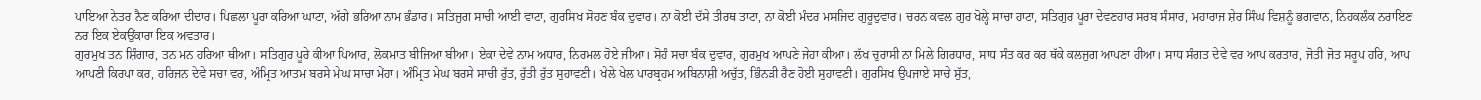ਪਾਇਆ ਨੇਤਰ ਨੈਣ ਕਰਿਆ ਦੀਦਾਰ। ਪਿਛਲਾ ਪੂਰਾ ਕਰਿਆ ਘਾਟਾ, ਅੱਗੇ ਭਰਿਆ ਨਾਮ ਭੰਡਾਰ। ਸਤਿਜੁਗ ਸਾਚੀ ਆਈ ਵਾਟਾ, ਗੁਰਸਿਖ ਸੋਹਣ ਬੰਕ ਦੁਵਾਰ। ਨਾ ਕੋਈ ਦੱਸੇ ਤੀਰਥ ਤਾਟਾ, ਨਾ ਕੋਈ ਮੰਦਰ ਮਸਜਿਦ ਗੁਰੂਦੁਵਾਰ। ਚਰਨ ਕਵਲ ਗੁਰ ਖੋਲ੍ਹੇ ਸਾਚਾ ਹਾਟਾ, ਸਤਿਗੁਰ ਪੂਰਾ ਦੇਵਣਹਾਰ ਸਰਬ ਸੰਸਾਰ, ਮਹਾਰਾਜ ਸ਼ੇਰ ਸਿੰਘ ਵਿਸ਼ਨੂੰ ਭਗਵਾਨ, ਨਿਹਕਲੰਕ ਨਰਾਇਣ ਨਰ ਇਕ ਏਕਉਂਕਾਰਾ ਇਕ ਅਵਤਾਰ।
ਗੁਰਮੁਖ ਤਨ ਸ਼ਿੰਗਾਰ, ਤਨ ਮਨ ਹਰਿਆ ਥੀਆ। ਸਤਿਗੁਰ ਪੂਰੇ ਕੀਆ ਪਿਆਰ, ਲੋਕਮਾਤ ਬੀਜਿਆ ਬੀਆ। ਏਕਾ ਦੇਵੇ ਨਾਮ ਅਧਾਰ, ਨਿਰਮਲ ਹੋਏ ਜੀਆ। ਸੋਹੰ ਸਚਾ ਬੰਕ ਦੁਵਾਰ, ਗੁਰਮੁਖ ਆਪਣੇ ਜੇਹਾ ਕੀਆ। ਲੱਖ ਚੁਰਾਸੀ ਨਾ ਮਿਲੇ ਗਿਰਧਾਰ, ਸਾਧ ਸੰਤ ਕਰ ਕਰ ਥੱਕੇ ਕਲਜੁਗ ਆਪਣਾ ਹੀਆ। ਸਾਧ ਸੰਗਤ ਦੇਵੇ ਵਰ ਆਪ ਕਰਤਾਰ, ਜੋਤੀ ਜੋਤ ਸਰੂਪ ਹਰਿ, ਆਪ ਆਪਣੀ ਕਿਰਪਾ ਕਰ, ਹਰਿਜਨ ਦੇਵੇ ਸਚਾ ਵਰ, ਅੰਮ੍ਰਿਤ ਆਤਮ ਬਰਸੇ ਮੇਘ ਸਾਚਾ ਮੇਂਹਾ। ਅੰਮ੍ਰਿਤ ਮੇਘ ਬਰਸੇ ਸਾਚੀ ਰੁੱਤ, ਰੁੱਤੀ ਰੁੱਤ ਸੁਹਾਵਣੀ। ਖੇਲੇ ਖੇਲ ਪਾਰਬ੍ਰਹਮ ਅਬਿਨਾਸ਼ੀ ਅਚੁੱਤ, ਭਿੰਨੜੀ ਰੈਣ ਹੋਈ ਸੁਹਾਵਣੀ। ਗੁਰਸਿਖ ਉਪਜਾਏ ਸਾਚੇ ਸੁੱਤ,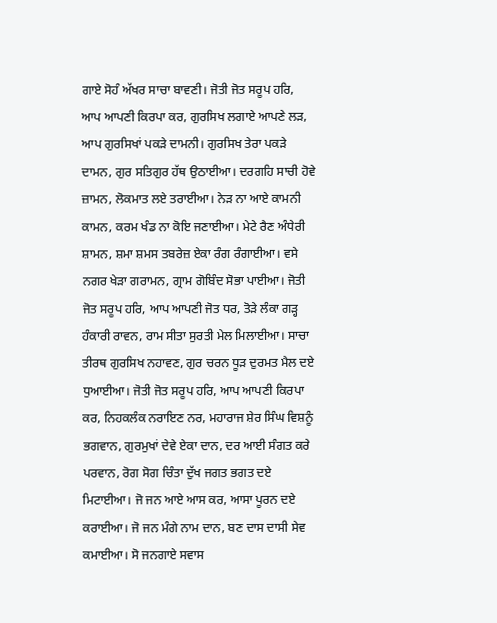ਗਾਏ ਸੋਹੰ ਅੱਖਰ ਸਾਚਾ ਬਾਵਣੀ। ਜੋਤੀ ਜੋਤ ਸਰੂਪ ਹਰਿ, ਆਪ ਆਪਣੀ ਕਿਰਪਾ ਕਰ, ਗੁਰਸਿਖ ਲਗਾਏ ਆਪਣੇ ਲੜ, ਆਪ ਗੁਰਸਿਖਾਂ ਪਕੜੇ ਦਾਮਨੀ। ਗੁਰਸਿਖ ਤੇਰਾ ਪਕੜੇ ਦਾਮਨ, ਗੁਰ ਸਤਿਗੁਰ ਹੱਥ ਉਠਾਈਆ। ਦਰਗਹਿ ਸਾਚੀ ਹੋਵੇ ਜ਼ਾਮਨ, ਲੋਕਮਾਤ ਲਏ ਤਰਾਈਆ। ਨੇੜ ਨਾ ਆਏ ਕਾਮਨੀ ਕਾਮਨ, ਕਰਮ ਖੰਡ ਨਾ ਕੋਇ ਜਣਾਈਆ। ਮੇਟੇ ਰੈਣ ਅੰਧੇਰੀ ਸ਼ਾਮਨ, ਸ਼ਮਾ ਸ਼ਮਸ ਤਬਰੇਜ਼ ਏਕਾ ਰੰਗ ਰੰਗਾਈਆ। ਵਸੇ ਨਗਰ ਖੇੜਾ ਗਰਾਮਨ, ਗ੍ਰਾਮ ਗੋਬਿੰਦ ਸੋਭਾ ਪਾਈਆ। ਜੋਤੀ ਜੋਤ ਸਰੂਪ ਹਰਿ, ਆਪ ਆਪਣੀ ਜੋਤ ਧਰ, ਤੋੜੇ ਲੰਕਾ ਗੜ੍ਹ ਹੰਕਾਰੀ ਰਾਵਨ, ਰਾਮ ਸੀਤਾ ਸੁਰਤੀ ਮੇਲ ਮਿਲਾਈਆ। ਸਾਚਾ ਤੀਰਥ ਗੁਰਸਿਖ ਨਹਾਵਣ, ਗੁਰ ਚਰਨ ਧੂੜ ਦੁਰਮਤ ਮੈਲ ਦਏ ਧੁਆਈਆ। ਜੋਤੀ ਜੋਤ ਸਰੂਪ ਹਰਿ, ਆਪ ਆਪਣੀ ਕਿਰਪਾ ਕਰ, ਨਿਹਕਲੰਕ ਨਰਾਇਣ ਨਰ, ਮਹਾਰਾਜ ਸ਼ੇਰ ਸਿੰਘ ਵਿਸ਼ਨੂੰ ਭਗਵਾਨ, ਗੁਰਮੁਖਾਂ ਦੇਵੇ ਏਕਾ ਦਾਨ, ਦਰ ਆਈ ਸੰਗਤ ਕਰੇ ਪਰਵਾਨ, ਰੋਗ ਸੋਗ ਚਿੰਤਾ ਦੁੱਖ ਜਗਤ ਭਗਤ ਦਏ ਮਿਟਾਈਆ। ਜੋ ਜਨ ਆਏ ਆਸ ਕਰ, ਆਸਾ ਪੂਰਨ ਦਏ ਕਰਾਈਆ। ਜੋ ਜਨ ਮੰਗੇ ਨਾਮ ਦਾਨ, ਬਣ ਦਾਸ ਦਾਸੀ ਸੇਵ ਕਮਾਈਆ। ਸੋ ਜਨਗਾਏ ਸਵਾਸ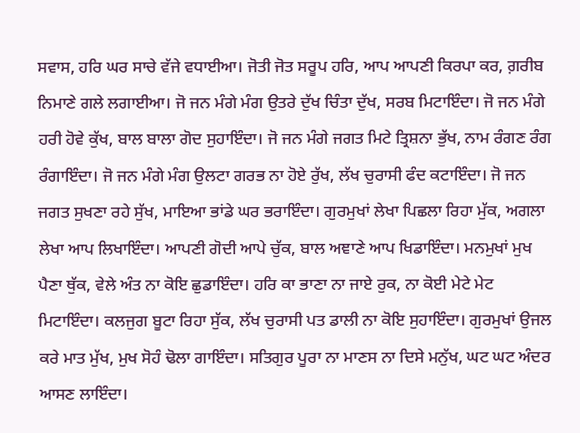ਸਵਾਸ, ਹਰਿ ਘਰ ਸਾਚੇ ਵੱਜੇ ਵਧਾਈਆ। ਜੋਤੀ ਜੋਤ ਸਰੂਪ ਹਰਿ, ਆਪ ਆਪਣੀ ਕਿਰਪਾ ਕਰ, ਗ਼ਰੀਬ ਨਿਮਾਣੇ ਗਲੇ ਲਗਾਈਆ। ਜੋ ਜਨ ਮੰਗੇ ਮੰਗ ਉਤਰੇ ਦੁੱਖ ਚਿੰਤਾ ਦੁੱਖ, ਸਰਬ ਮਿਟਾਇੰਦਾ। ਜੋ ਜਨ ਮੰਗੇ ਹਰੀ ਹੋਵੇ ਕੁੱਖ, ਬਾਲ ਬਾਲਾ ਗੋਦ ਸੁਹਾਇੰਦਾ। ਜੋ ਜਨ ਮੰਗੇ ਜਗਤ ਮਿਟੇ ਤ੍ਰਿਸ਼ਨਾ ਭੁੱਖ, ਨਾਮ ਰੰਗਣ ਰੰਗ ਰੰਗਾਇੰਦਾ। ਜੋ ਜਨ ਮੰਗੇ ਮੰਗ ਉਲਟਾ ਗਰਭ ਨਾ ਹੋਏ ਰੁੱਖ, ਲੱਖ ਚੁਰਾਸੀ ਫੰਦ ਕਟਾਇੰਦਾ। ਜੋ ਜਨ ਜਗਤ ਸੁਖਣਾ ਰਹੇ ਸੁੱਖ, ਮਾਇਆ ਭਾਂਡੇ ਘਰ ਭਰਾਇੰਦਾ। ਗੁਰਮੁਖਾਂ ਲੇਖਾ ਪਿਛਲਾ ਰਿਹਾ ਮੁੱਕ, ਅਗਲਾ ਲੇਖਾ ਆਪ ਲਿਖਾਇੰਦਾ। ਆਪਣੀ ਗੋਦੀ ਆਪੇ ਚੁੱਕ, ਬਾਲ ਅਞਾਣੇ ਆਪ ਖਿਡਾਇੰਦਾ। ਮਨਮੁਖਾਂ ਮੁਖ ਪੈਣਾ ਥੁੱਕ, ਵੇਲੇ ਅੰਤ ਨਾ ਕੋਇ ਛੁਡਾਇੰਦਾ। ਹਰਿ ਕਾ ਭਾਣਾ ਨਾ ਜਾਏ ਰੁਕ, ਨਾ ਕੋਈ ਮੇਟੇ ਮੇਟ ਮਿਟਾਇੰਦਾ। ਕਲਜੁਗ ਬੂਟਾ ਰਿਹਾ ਸੁੱਕ, ਲੱਖ ਚੁਰਾਸੀ ਪਤ ਡਾਲੀ ਨਾ ਕੋਇ ਸੁਹਾਇੰਦਾ। ਗੁਰਮੁਖਾਂ ਉਜਲ ਕਰੇ ਮਾਤ ਮੁੱਖ, ਮੁਖ ਸੋਹੰ ਢੋਲਾ ਗਾਇੰਦਾ। ਸਤਿਗੁਰ ਪੂਰਾ ਨਾ ਮਾਣਸ ਨਾ ਦਿਸੇ ਮਨੁੱਖ, ਘਟ ਘਟ ਅੰਦਰ ਆਸਣ ਲਾਇੰਦਾ।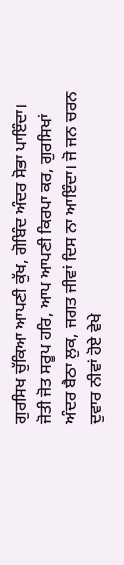ਗੁਰਸਿਖ ਚੁੱਕਿਆ ਆਪਣੀ ਕੁੱਖ, ਗੋਬਿੰਦ ਅੰਦਰ ਸੋਭਾ ਪਾਇੰਦਾ। ਜੋਤੀ ਜੋਤ ਸਰੂਪ ਹਰਿ, ਆਪ ਆਪਣੀ ਕਿਰਪਾ ਕਰ, ਗੁਰਸਿਖਾਂ ਅੰਦਰ ਬੈਠਾ ਲੁਕ, ਜਗਤ ਜੀਵਾਂ ਦਿਸ ਨਾ ਆਇੰਦਾ। ਜੋ ਜਨ ਚਰਨ ਦੁਵਾਰ ਨੀਵਾਂ ਹੋਏ ਵੇਖੇ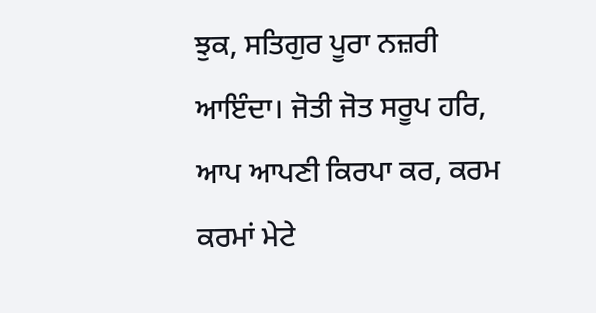ਝੁਕ, ਸਤਿਗੁਰ ਪੂਰਾ ਨਜ਼ਰੀ ਆਇੰਦਾ। ਜੋਤੀ ਜੋਤ ਸਰੂਪ ਹਰਿ, ਆਪ ਆਪਣੀ ਕਿਰਪਾ ਕਰ, ਕਰਮ ਕਰਮਾਂ ਮੇਟੇ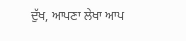ਦੁੱਖ, ਆਪਣਾ ਲੇਖਾ ਆਪ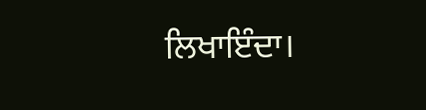ਲਿਖਾਇੰਦਾ।